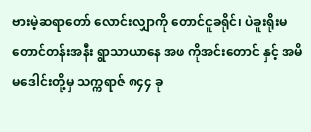ဗားမဲ့ဆရာတော် လောင်းလျှာကို တောင်ငူခရိုင်၊ ပဲခူးရိုးမတောင်တန်းအနီး ရွာသာယာနေ အဖ ကိုအင်းတောင် နှင့် အမိ မဒေါင်းတို့မှ သက္ကရာဇ် ၈၄၄ ခု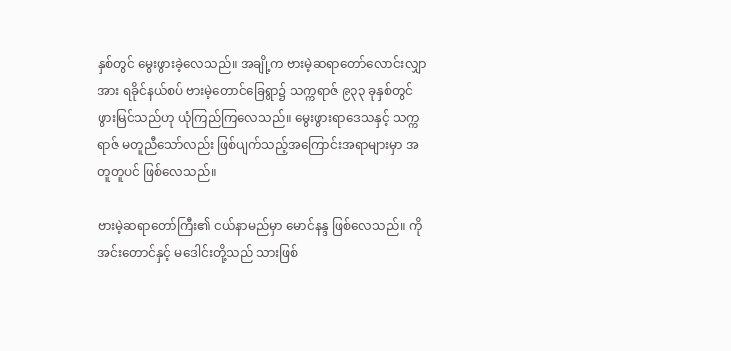နှစ်တွင် မွေးဖွားခဲ့လေသည်။ အချို့က ဗားမဲ့ဆရာတော်လောင်းလျှာအား ရခိုင်နယ်စပ် ဗားမဲ့တောင်ခြေရွာ၌ သက္ကရာဇ် ၉၃၃ ခုနှစ်တွင် ဖွားမြင်သည်ဟု ယုံကြည်ကြလေသည်။ မွေးဖွားရာဒေသနှင့် သက္ကရာဇ် မတူညီသော်လည်း ဖြစ်ပျက်သည့်အကြောင်းအရာများမှာ အတူတူပင် ဖြစ်လေသည်။

ဗားမဲ့ဆရာတော်ကြီး၏ ငယ်နာမည်မှာ မောင်နန္ဒ ဖြစ်လေသည်။ ကိုအင်းတောင်နှင့် မဒေါင်းတို့သည် သားဖြစ်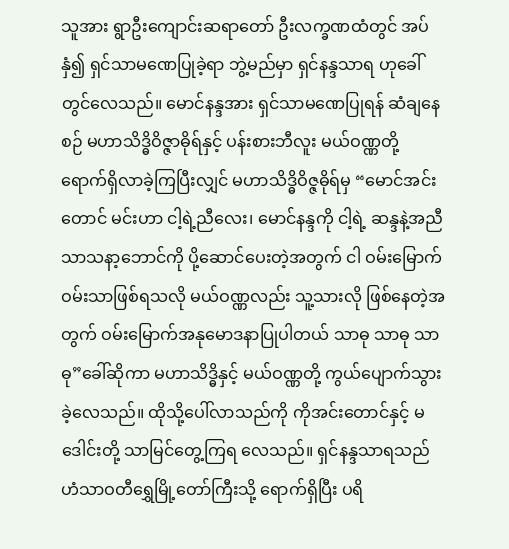သူအား ရွာဦးကျောင်းဆရာတော် ဦးလက္ခဏထံတွင် အပ်နှံ၍ ရှင်သာမဏေပြုခဲ့ရာ ဘွဲ့မည်မှာ ရှင်နန္ဒသာရ ဟုခေါ်တွင်လေသည်။ မောင်နန္ဒအား ရှင်သာမဏေပြုရန် ဆံချနေစဉ် မဟာသိဒ္ဓိဝိဇ္ဇာဓိုရ်နှင့် ပန်းစားဘီလူး မယ်ဝဏ္ဏတို့ ရောက်ရှိလာခဲ့ကြပြီးလျှင် မဟာသိဒ္ဓိဝိဇ္ဇဓိုရ်မှ “မောင်အင်းတောင် မင်းဟာ ငါ့ရဲ့ညီလေး၊ မောင်နန္ဒကို ငါ့ရဲ့ ဆန္ဒနဲ့အညီ သာသနာ့ဘောင်ကို ပို့ဆောင်ပေးတဲ့အတွက် ငါ ဝမ်းမြောက်ဝမ်းသာဖြစ်ရသလို မယ်ဝဏ္ဏလည်း သူ့သားလို ဖြစ်နေတဲ့အတွက် ဝမ်းမြောက်အနုမောဒနာပြုပါတယ် သာဓု သာဓု သာဓု”ခေါ်ဆိုကာ မဟာသိဒ္ဓိနှင့် မယ်ဝဏ္ဏတို့ ကွယ်ပျောက်သွားခဲ့လေသည်။ ထိုသို့ပေါ်လာသည်ကို ကိုအင်းတောင်နှင့် မဒေါင်းတို့ သာမြင်တွေ့ကြရ လေသည်။ ရှင်နန္ဒသာရသည် ဟံသာဝတီရွှေမြို့တော်ကြီးသို့ ရောက်ရှိပြီး ပရိ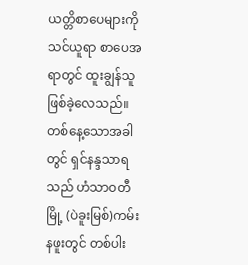ယတ္တိစာပေများကို သင်ယူရာ စာပေအရာတွင် ထူးချွန်သူဖြစ်ခဲ့လေသည်။ တစ်နေ့သောအခါတွင် ရှင်နန္ဒသာရသည် ဟံသာဝတီမြို့ (ပဲခူးမြစ်)ကမ်းနဖူးတွင် တစ်ပါး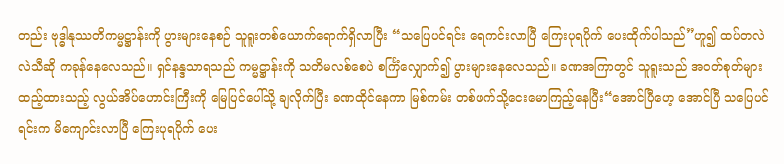တည်း ဗုဒ္ဓါနုဿတိကမ္မဋ္ဌာန်းကို ပွားများနေစဉ် သူရူးတစ်ယောက်ရောက်ရှိလာပြီး “သပြေပင်ရင်း ရေကင်းလာပြီ ကြေးပုရပိုက် ပေးထိုက်ပါသည်”ဟူ၍ ထပ်တလဲလဲသီဆို ကခုန်နေလေသည်။ ရှင်နန္ဒသာရသည် ကမ္မဋ္ဌာန်းကို သတိမလစ်စေပဲ စင်္ကြံလျှောက်၍ ပွားများနေလေသည်။ ခဏအကြာတွင် သူရူးသည် အဝတ်စုတ်များထည့်ထားသည့် လွယ်အိပ်ဟောင်းကြီးကို မြေပြင်ပေါ်သို့ ချလိုက်ပြီး ခဏထိုင်နေကာ မြစ်ကမ်း တစ်ဖက်သို့ငေးမောကြည့်နေပြီး“အောင်ပြီဟေ့ အောင်ပြီ သပြေပင်ရင်းက မိကျောင်းလာပြီ ကြေးပုရပိုက် ပေး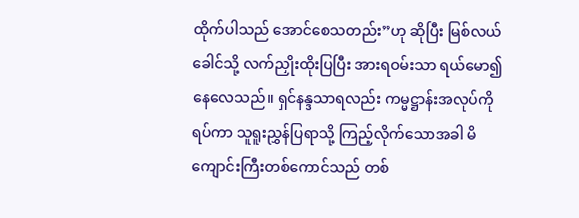ထိုက်ပါသည် အောင်စေသတည်း”ဟု ဆိုပြီး မြစ်လယ်ခေါင်သို့ လက်ညှိုးထိုးပြပြီး အားရဝမ်းသာ ရယ်မော၍ နေလေသည်။ ရှင်နန္ဒသာရလည်း ကမ္မဋ္ဌာန်းအလုပ်ကို ရပ်ကာ သူရူးညွှန်ပြရာသို့ ကြည့်လိုက်သောအခါ မိကျောင်းကြီးတစ်ကောင်သည် တစ်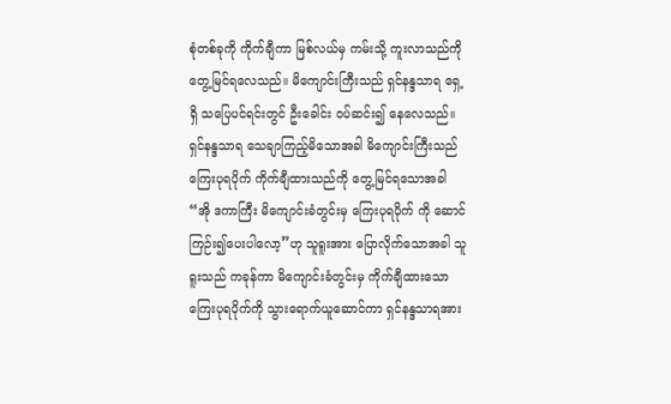စုံတစ်ခုကို ကိုက်ချီကာ မြစ်လယ်မှ ကမ်းသို့ ကူးလာသည်ကို တွေ့မြင်ရလေသည်။ မိကျောင်းကြီးသည် ရှင်နန္ဒသာရ ရှေ့ရှိ သပြေပင်ရင်းတွင် ဦးခေါင်း ဝပ်ဆင်း၍ နေလေသည်။ ရှင်နန္ဒသာရ သေချာကြည့်မိသောအခါ မိကျောင်းကြီးသည် ကြေးပုရပိုက် ကိုက်ချီထားသည်ကို တွေ့မြင်ရသောအခါ “အို ဒကာကြီး မိကျောင်းခံတွင်းမှ ကြေးပုရပိုက် ကို ဆောင်ကြဉ်း၍ပေးပါလော့”ဟု သူရူးအား ပြောလိုက်သောအခါ သူရူးသည် ကခုန်ကာ မိကျောင်းခံတွင်းမှ ကိုက်ချီထားသော ကြေးပုရပိုက်ကို သွားရောက်ယူဆောင်ကာ ရှင်နန္ဒသာရအား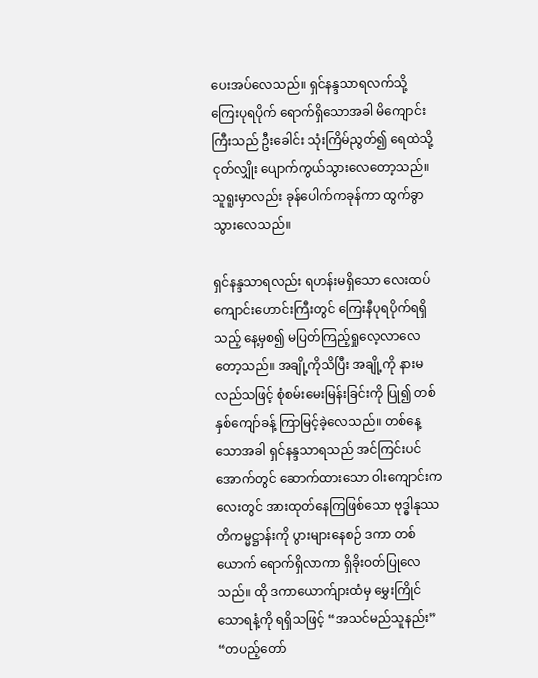ပေးအပ်လေသည်။ ရှင်နန္ဒသာရလက်သို့ ကြေးပုရပိုက် ရောက်ရှိသောအခါ မိကျောင်းကြီးသည် ဦးခေါင်း သုံးကြိမ်ညွတ်၍ ရေထဲသို့ငုတ်လျှိုး ပျောက်ကွယ်သွားလေတော့သည်။ သူရူးမှာလည်း ခုန်ပေါက်ကခုန်ကာ ထွက်ခွာသွားလေသည်။

ရှင်နန္ဒသာရလည်း ရဟန်းမရှိသော လေးထပ်ကျောင်းဟောင်းကြီးတွင် ကြေးနီပုရပိုက်ရရှိသည့် နေ့မှစ၍ မပြတ်ကြည့်ရှုလေ့လာလေတော့သည်။ အချို့ကိုသိပြီး အချို့ကို နားမလည်သဖြင့် စုံစမ်းမေးမြန်းခြင်းကို ပြု၍ တစ်နှစ်ကျော်ခန့် ကြာမြင့်ခဲ့လေသည်။ တစ်နေ့သောအခါ ရှင်နန္ဒသာရသည် အင်ကြင်းပင် အောက်တွင် ဆောက်ထားသော ဝါးကျောင်းကလေးတွင် အားထုတ်နေကြဖြစ်သော ဗုဒ္ဓါနုဿတိကမ္မဋ္ဌာန်းကို ပွားများနေစဉ် ဒကာ တစ်ယောက် ရောက်ရှိလာကာ ရှိခိုးဝတ်ပြုလေသည်။ ထို ဒကာယောက်ျားထံမှ မွှေးကြိုင်သောရနံ့ကို ရရှိသဖြင့် “အသင်မည်သူနည်း” “တပည့်တော်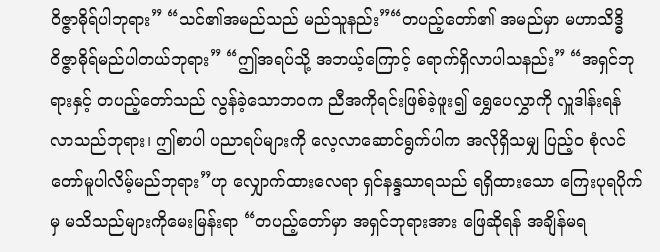ဝိဇ္ဇာဓိုရ်ပါဘုရား” “သင်၏အမည်သည် မည်သူနည်း”“တပည့်တော်၏ အမည်မှာ မဟာသိဒ္ဓိ ဝိဇ္ဇာဓိုရ်မည်ပါတယ်ဘုရား” “ဤအရပ်သို့ အဘယ့်ကြောင့် ရောက်ရှိလာပါသနည်း” “အရှင်ဘုရားနှင့် တပည့်တော်သည် လွန်ခဲ့သောဘဝက ညီအကိုရင်းဖြစ်ခဲ့ဖူး၍ ရွှေပေလွှာကို လှူဒါန်းရန် လာသည်ဘုရား၊ ဤစာပါ ပညာရပ်များကို လေ့လာဆောင်ရွက်ပါက အလိုရှိသမျှ ပြည့်ဝ စုံလင်တော်မူပါလိမ့်မည်ဘုရား”ဟု လျှောက်ထားလေရာ ရှင်နန္ဒသာရသည် ရရှိထားသော ကြေးပုရပိုက်မှ မသိသည်များကိုမေးမြန်းရာ “တပည့်တော်မှာ အရှင်ဘုရားအား ဖြေဆိုရန် အချိန်မရ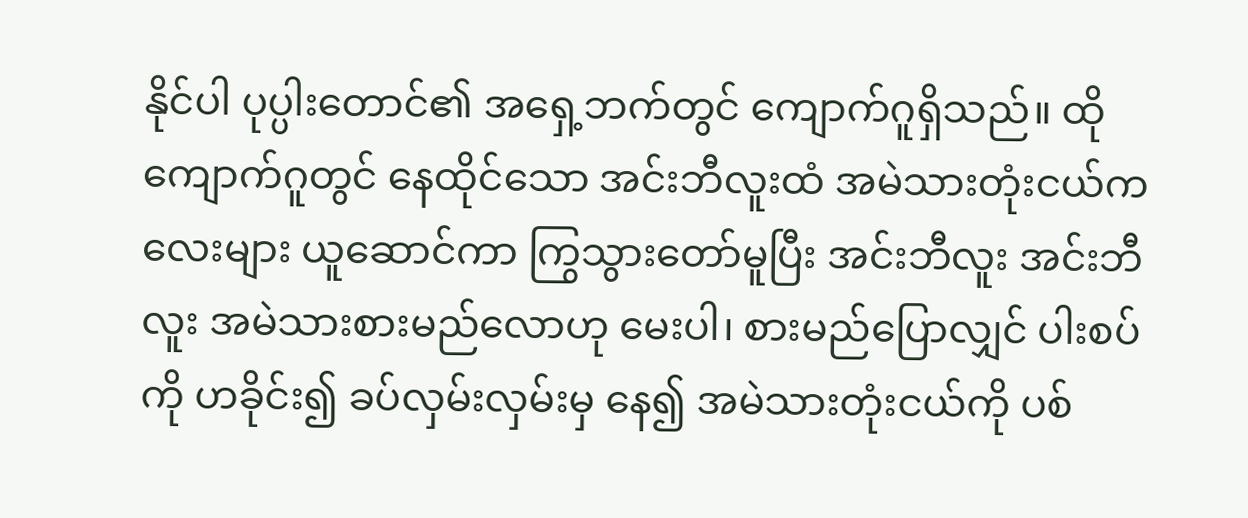နိုင်ပါ ပုပ္ပါးတောင်၏ အရှေ့ဘက်တွင် ကျောက်ဂူရှိသည်။ ထိုကျောက်ဂူတွင် နေထိုင်သော အင်းဘီလူးထံ အမဲသားတုံးငယ်ကလေးများ ယူဆောင်ကာ ကြွသွားတော်မူပြီး အင်းဘီလူး အင်းဘီလူး အမဲသားစားမည်လောဟု မေးပါ၊ စားမည်ပြောလျှင် ပါးစပ်ကို ဟခိုင်း၍ ခပ်လှမ်းလှမ်းမှ နေ၍ အမဲသားတုံးငယ်ကို ပစ်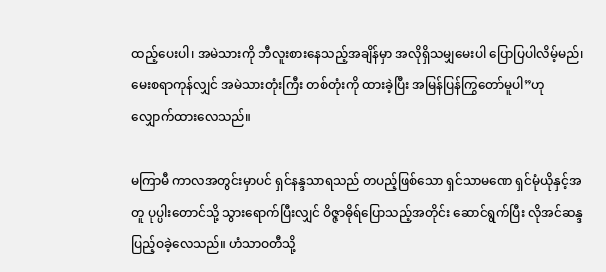ထည့်ပေးပါ၊ အမဲသားကို ဘီလူးစားနေသည့်အချိန်မှာ အလိုရှိသမျှမေးပါ ပြောပြပါလိမ့်မည်၊ မေးစရာကုန်လျှင် အမဲသားတုံးကြီး တစ်တုံးကို ထားခဲ့ပြီး အမြန်ပြန်ကြွတော်မူပါ”ဟုလျှောက်ထားလေသည်။

မကြာမီ ကာလအတွင်းမှာပင် ရှင်နန္ဒသာရသည် တပည့်ဖြစ်သော ရှင်သာမဏေ ရှင်မုံယိုနှင့်အတူ ပုပ္ပါးတောင်သို့ သွားရောက်ပြီးလျှင် ဝိဇ္ဇာဓိုရ်ပြောသည့်အတိုင်း ဆောင်ရွက်ပြီး လိုအင်ဆန္ဒ ပြည့်ဝခဲ့လေသည်။ ဟံသာဝတီသို့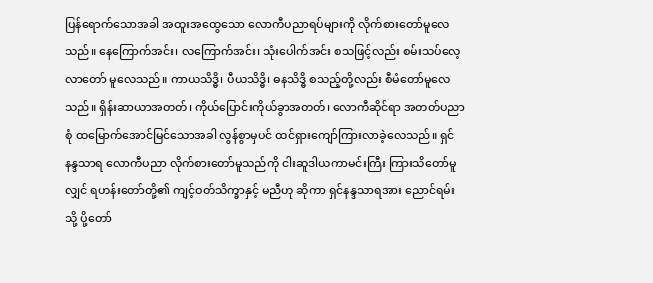ပြန်ရောက်သောအခါ အထူးအထွေသော လောကီပညာရပ်များကို လိုက်စားတော်မူလေသည်။ နေကြောက်အင်း၊ လကြောက်အင်း၊ သုံးပေါက်အင်း စသဖြင့်လည်း စမ်းသပ်လေ့လာတော် မူလေသည်။ ကာယသိဒ္ဓိ၊ ပီယသိဒ္ဓိ၊ ဓနသိဒ္ဓိ စသည့်တို့လည်း စီမံတော်မူလေသည်။ ရှိန်းဆာယာအတတ်၊ ကိုယ်ပြောင်းကိုယ်ခွာအတတ်၊ လောကီဆိုင်ရာ အတတ်ပညာစုံ ထမြောက်အောင်မြင်သောအခါ လွန်စွာမှပင် ထင်ရှားကျော်ကြားလာခဲ့လေသည်။ ရှင်နန္ဒသာရ လောကီပညာ လိုက်စားတော်မူသည်ကို ငါးဆူဒါယကာမင်းကြီး ကြားသိတော်မူလျှင် ရဟန်းတော်တို့၏ ကျင့်ဝတ်သိက္ခာနှင့် မညီဟု ဆိုကာ ရှင်နန္ဒသာရအား ညောင်ရမ်းသို့ ပို့တော်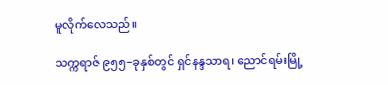မူလိုက်လေသည်။

သက္ကရာဇ် ၉၅၅−ခုနှစ်တွင် ရှင်နန္ဒသာရ၊ ညောင်ရမ်းမြို့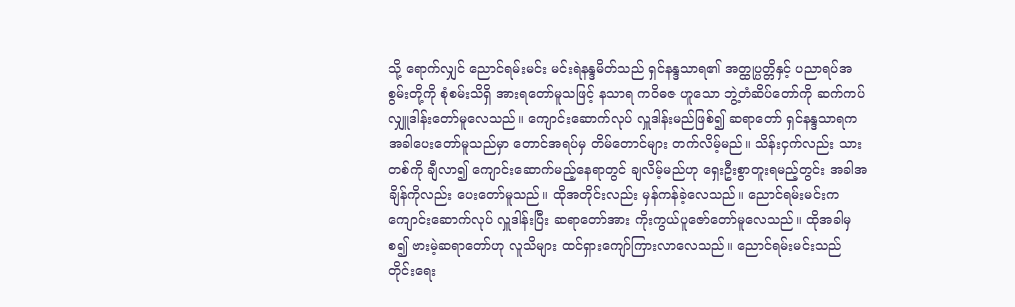သို့ ရောက်လျှင် ညောင်ရမ်းမင်း မင်းရဲနန္ဒမိတ်သည် ရှင်နန္ဒသာရ၏ အတ္ထုပ္ပတ္တိနှင့် ပညာရပ်အစွမ်းတို့ကို စုံစမ်းသိရှိ အားရတော်မူသဖြင့် နသာရ ကဝိဓဇ ဟူသော ဘွဲ့တံဆိပ်တော်ကို ဆက်ကပ်လျှူဒါန်းတော်မူလေသည်။ ကျောင်းဆောက်လုပ် လှူဒါန်းမည်ဖြစ်၍ ဆရာတော် ရှင်နန္ဒသာရက အခါပေးတော်မူသည်မှာ တောင်အရပ်မှ တိမ်တောင်များ တက်လိမ့်မည်။ သိန်းငှက်လည်း သားတစ်ကို ချီလာ၍ ကျောင်းဆောက်မည့်နေရာတွင် ချလိမ့်မည်ဟု ရှေးဦးစွာတူးရမည့်တွင်း အခါအချိန်ကိုလည်း ပေးတော်မူသည်။ ထိုအတိုင်းလည်း မှန်ကန်ခဲ့လေသည်။ ညောင်ရမ်းမင်းက ကျောင်းဆောက်လုပ် လှူဒါန်းပြီး ဆရာတော်အား ကိုးကွယ်ပူဇော်တော်မူလေသည်။ ထိုအခါမှစ၍ ဗားမဲ့ဆရာတော်ဟု လူသိများ ထင်ရှားကျော်ကြားလာလေသည်။ ညောင်ရမ်းမင်းသည် တိုင်းရေး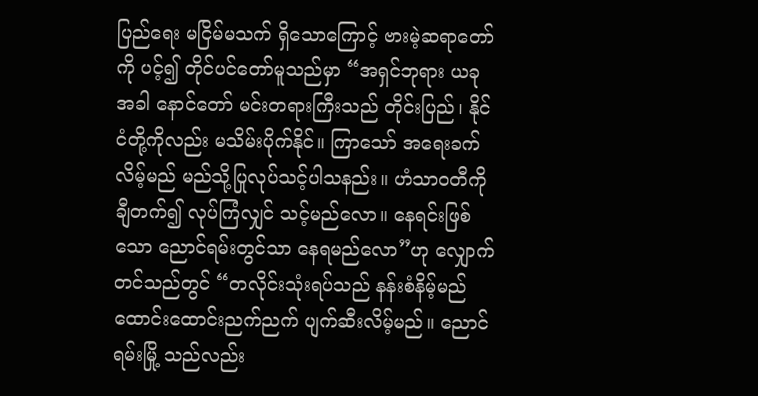ပြည်ရေး မငြိမ်မသက် ရှိသောကြောင့် ဗားမဲ့ဆရာတော်ကို ပင့်၍ တိုင်ပင်တော်မူသည်မှာ “အရှင်ဘုရား ယခုအခါ နောင်တော် မင်းတရားကြီးသည် တိုင်းပြည်၊ နိုင်ငံတို့ကိုလည်း မသိမ်းပိုက်နိုင်။ ကြာသော် အရေးခက်လိမ့်မည် မည်သို့ပြုလုပ်သင့်ပါသနည်း။ ဟံသာဝတီကို ချီတက်၍ လုပ်ကြံလျှင် သင့်မည်လော။ နေရင်းဖြစ်သော ညောင်ရမ်းတွင်သာ နေရမည်လော”ဟု လျှောက်တင်သည်တွင် “တလိုင်းသုံးရပ်သည် နန်းစံနိမ့်မည် ထောင်းထောင်းညက်ညက် ပျက်ဆီးလိမ့်မည်။ ညောင်ရမ်းမြို့ သည်လည်း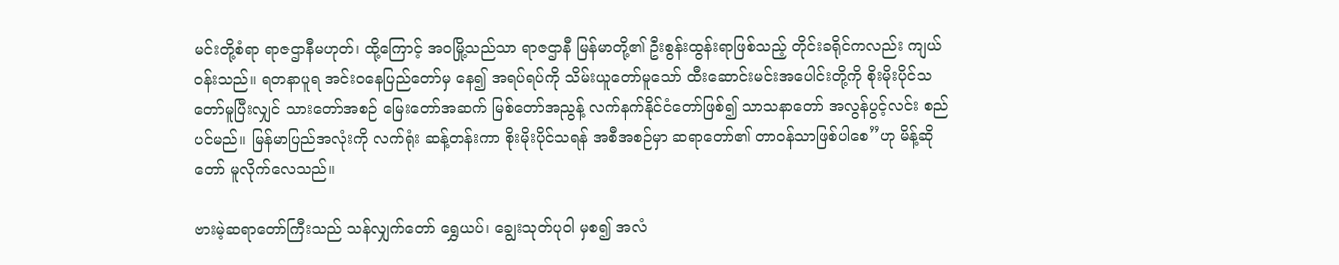မင်းတို့စံရာ ရာဇဌာနီမဟုတ်၊ ထို့ကြောင့် အဝမြို့သည်သာ ရာဇဌာနီ မြန်မာတို့၏ ဦးစွန်းထွန်းရာဖြစ်သည့် တိုင်းခရိုင်ကလည်း ကျယ်ဝန်းသည်။ ရတနာပူရ အင်းဝနေပြည်တော်မှ နေ၍ အရပ်ရပ်ကို သိမ်းယူတော်မူသော် ထီးဆောင်းမင်းအပေါင်းတို့ကို စိုးမိုးပိုင်သတော်မူပြီးလျှင် သားတော်အစဉ် မြေးတော်အဆက် မြစ်တော်အညွန့် လက်နက်နိုင်ငံတော်ဖြစ်၍ သာသနာတော် အလွန်ပွင့်လင်း စည်ပင်မည်။ မြန်မာပြည်အလုံးကို လက်ရုံး ဆန့်တန်းကာ စိုးမိုးပိုင်သရန် အစီအစဉ်မှာ ဆရာတော်၏ တာဝန်သာဖြစ်ပါစေ”ဟု မိန့်ဆိုတော် မူလိုက်လေသည်။

ဗားမဲ့ဆရာတော်ကြီးသည် သန်လျှက်တော် ရွှေယပ်၊ ချွေးသုတ်ပုဝါ မှစ၍ အလံ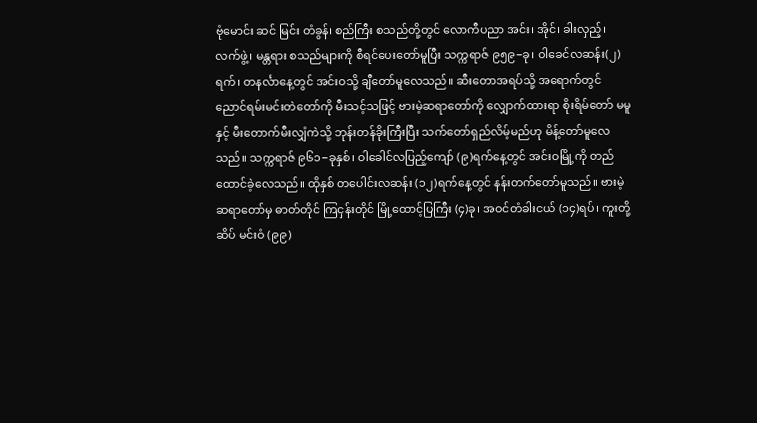ဗုံမောင်း ဆင် မြင်း တံခွန်၊ စည်ကြီး စသည်တို့တွင် လောကီပညာ အင်း၊ အိုင်၊ ခါးလှည့်၊ လက်ဖွဲ့၊ မန္တရား စသည်များကို စီရင်ပေးတော်မူပြီး သက္ကရာဇ် ၉၅၉−ခု၊ ဝါခေင်လဆန်း(၂)ရက်၊ တနင်္လာနေ့တွင် အင်းဝသို့ ချီတော်မူလေသည်။ ဆီးတောအရပ်သို့ အရောက်တွင် ညောင်ရမ်းမင်းတဲတော်ကို မီးသင့်သဖြင့် ဗားမဲ့ဆရာတော်ကို လျှောက်ထားရာ စိုးရိမ်တော် မမူနှင့် မီးတောက်မီးလျှံကဲသို့ ဘုန်းတန်ခိုးကြီးပြီး သက်တော်ရှည်လိမ့်မည်ဟု မိန့်တော်မူလေသည်။ သက္ကရာဇ် ၉၆၁−ခုနှစ်၊ ဝါခေါင်လပြည့်ကျော် (၉)ရက်နေ့တွင် အင်းဝမြို့ကို တည်ထောင်ခဲ့လေသည်။ ထိုနှစ် တပေါင်းလဆန်း (၁၂)ရက်နေ့တွင် နန်းတက်တော်မူသည်။ ဗားမဲ့ဆရာတော်မှ ဓာတ်တိုင် ကြငှန်းတိုင် မြို့ထောင့်ပြကြီး (၄)ခု၊ အဝင်တံခါးငယ် (၁၄)ရပ်၊ ကူးတို့ဆိပ် မင်းဝံ (၉၉)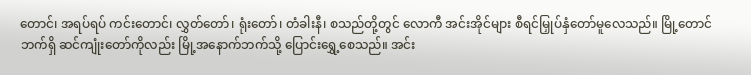တောင်၊ အရပ်ရပ် ကင်းတောင်၊ လွှတ်တော်၊ ရုံးတော်၊ တံခါးနီ၊ စသည်တို့တွင် လောကီ အင်းအိုင်များ စီရင်မြှုပ်နှံတော်မူလေသည်။ မြို့တောင်ဘက်ရှိ ဆင်ကျုံးတော်ကိုလည်း မြို့အနောက်ဘက်သို့ ပြောင်းရွှေ့စေသည်။ အင်း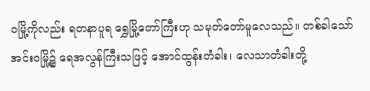ဝမြို့ကိုလည်း ရတနာပူရ ရွှေမြို့တော်ကြီးဟု သမုတ်တော်မူလေသည်။ တစ်ခါသော် အင်းဝမြို့၌ ရေအလွန်ကြီးသဖြင့် အောင်ထွန်းတံခါး၊ လေသာတံခါးတို့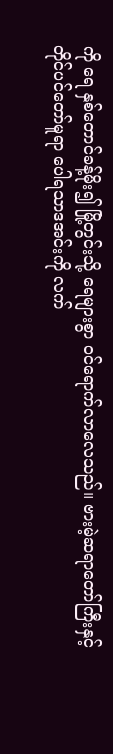ကို ရေ နှစ်တောင်ခန့်မိုး၍ မြို့တွင်းသို့ ရေများစွာ ဝင်ရောက်လာလေသည်။ ဗားမဲ့ဆရာတော်ကြီးနှင့် တိုင်ပင်တော်မူရာ ပေါရသာဒအင်းကို လက်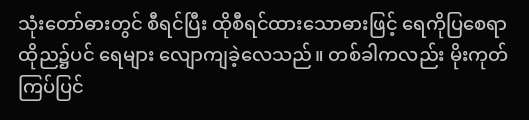သုံးတော်ဓားတွင် စီရင်ပြီး ထိုစီရင်ထားသောဓားဖြင့် ရေကိုပြစေရာ ထိုည၌ပင် ရေများ လျောကျခဲ့လေသည်။ တစ်ခါကလည်း မိုးကုတ်ကြပ်ပြင်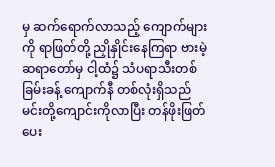မှ ဆက်ရောက်လာသည့် ကျောက်များကို ရာဖြတ်တို့ ညှိုနှိုင်းနေကြရာ ဗားမဲ့ဆရာတော်မှ ငါ့ထံ၌ သံပရာသီးတစ်ခြမ်းခန့် ကျောက်နီ တစ်လုံးရှိသည် မင်းတို့ကျောင်းကိုလာပြီး တန်ဖိုးဖြတ်ပေး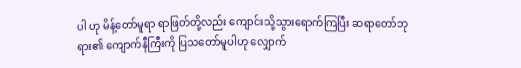ပါ ဟု မိန့်တော်မူရာ ရာဖြတ်တို့လည်း ကျောင်းသို့သွားရောက်ကြပြီး ဆရာတော်ဘုရား၏ ကျောက်နီကြီးကို ပြသတော်မူပါဟု လျှောက်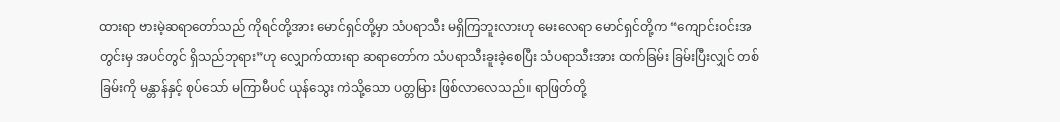ထားရာ ဗားမဲ့ဆရာတော်သည် ကိုရင်တို့အား မောင်ရှင်တို့မှာ သံပရာသီး မရှိကြဘူးလားဟု မေးလေရာ မောင်ရှင်တို့က “ကျောင်းဝင်းအတွင်းမှ အပင်တွင် ရှိသည်ဘုရား”ဟု လျှောက်ထားရာ ဆရာတော်က သံပရာသီးခူးခဲ့စေပြီး သံပရာသီးအား ထက်ခြမ်း ခြမ်းပြီးလျှင် တစ်ခြမ်းကို မန္တာန်နှင့် စုပ်သော် မကြာမီပင် ယုန်သွေး ကဲသို့သော ပတ္တမြား ဖြစ်လာလေသည်။ ရာဖြတ်တို့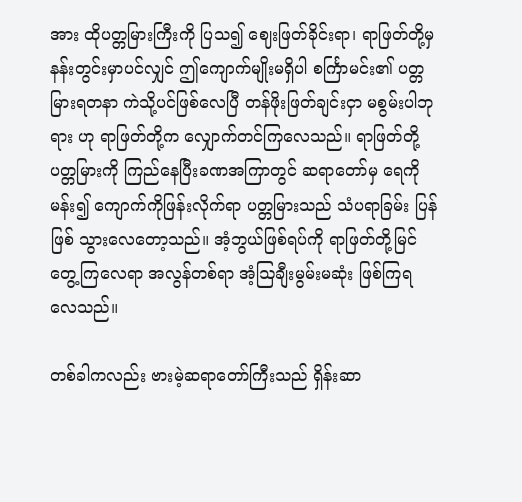အား ထိုပတ္တမြားကြီးကို ပြသ၍ ဈေးဖြတ်ခိုင်းရာ၊ ရာဖြတ်တို့မှ နန်းတွင်းမှာပင်လျှင် ဤကျောက်မျိုးမရှိပါ စင်္ကြာမင်း၏ ပတ္တမြားရတနာ ကဲသို့ပင်ဖြစ်လေပြီ တန်ဖိုးဖြတ်ချင်းငှာ မစွမ်းပါဘုရား ဟု ရာဖြတ်တို့က လျှောက်တင်ကြလေသည်။ ရာဖြတ်တို့ ပတ္တမြားကို ကြည်နေပြီးခဏအကြာတွင် ဆရာတော်မှ ရေကိုမန်း၍ ကျောက်ကိုဖြန်းလိုက်ရာ ပတ္တမြားသည် သံပရာခြမ်း ပြန်ဖြစ် သွားလေတော့သည်။ အံ့ဘွယ်ဖြစ်ရပ်ကို ရာဖြတ်တို့မြင်တွေ့ကြလေရာ အလွန်တစ်ရာ အံ့ဩချီးမွမ်းမဆုံး ဖြစ်ကြရလေသည်။

တစ်ခါကလည်း ဗားမဲ့ဆရာတော်ကြီးသည် ရှိန်းဆာ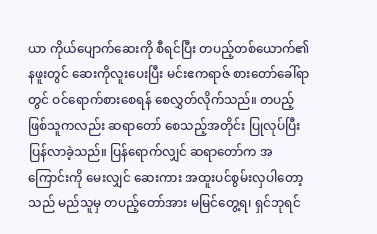ယာ ကိုယ်ပျောက်ဆေးကို စီရင်ပြီး တပည့်တစ်ယောက်၏ နဖူးတွင် ဆေးကိုလူးပေးပြီး မင်းဧကရာဇ် စားတော်ခေါ်ရာတွင် ဝင်ရောက်စားစေရန် စေလွှတ်လိုက်သည်။ တပည့်ဖြစ်သူကလည်း ဆရာတော် စေသည့်အတိုင်း ပြုလုပ်ပြီး ပြန်လာခဲ့သည်။ ပြန်ရောက်လျှင် ဆရာတော်က အကြောင်းကို မေးလျှင် ဆေးကား အထူးပင်စွမ်းလှပါတော့သည် မည်သူမှ တပည့်တော်အား မမြင်တွေ့ရ၊ ရှင်ဘုရင်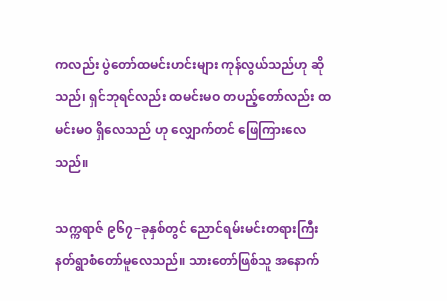ကလည်း ပွဲတော်ထမင်းဟင်းများ ကုန်လွယ်သည်ဟု ဆိုသည်၊ ရှင်ဘုရင်လည်း ထမင်းမဝ တပည့်တော်လည်း ထမင်းမဝ ရှိလေသည် ဟု လျှောက်တင် ဖြေကြားလေသည်။

သက္ကရာဇ် ၉၆၇−ခုနှစ်တွင် ညောင်ရမ်းမင်းတရားကြီး နတ်ရွာစံတော်မူလေသည်။ သားတော်ဖြစ်သူ အနောက်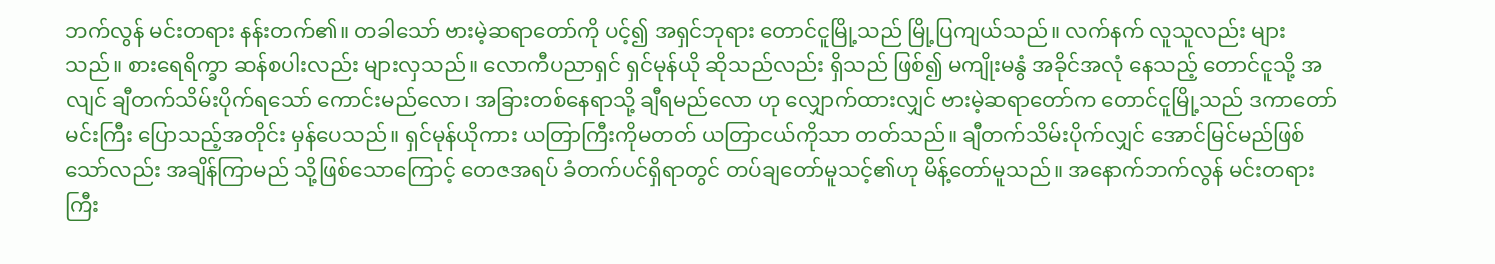ဘက်လွန် မင်းတရား နန်းတက်၏။ တခါသော် ဗားမဲ့ဆရာတော်ကို ပင့်၍ အရှင်ဘုရား တောင်ငူမြို့သည် မြို့ပြကျယ်သည်။ လက်နက် လူသူလည်း များသည်။ စားရေရိက္ခာ ဆန်စပါးလည်း များလှသည်။ လောကီပညာရှင် ရှင်မုန်ယို ဆိုသည်လည်း ရှိသည် ဖြစ်၍ မကျိုးမနွံ အခိုင်အလုံ နေသည့် တောင်ငူသို့ အလျင် ချီတက်သိမ်းပိုက်ရသော် ကောင်းမည်လော၊ အခြားတစ်နေရာသို့ ချီရမည်လော ဟု လျှောက်ထားလျှင် ဗားမဲ့ဆရာတော်က တောင်ငူမြို့သည် ဒကာတော်မင်းကြီး ပြောသည့်အတိုင်း မှန်ပေသည်။ ရှင်မုန်ယိုကား ယတြာကြီးကိုမတတ် ယတြာငယ်ကိုသာ တတ်သည်။ ချီတက်သိမ်းပိုက်လျှင် အောင်မြင်မည်ဖြစ်သော်လည်း အချိန်ကြာမည် သို့ဖြစ်သောကြောင့် တေဇအရပ် ခံတက်ပင်ရှိရာတွင် တပ်ချတော်မူသင့်၏ဟု မိန့်တော်မူသည်။ အနောက်ဘက်လွန် မင်းတရားကြီး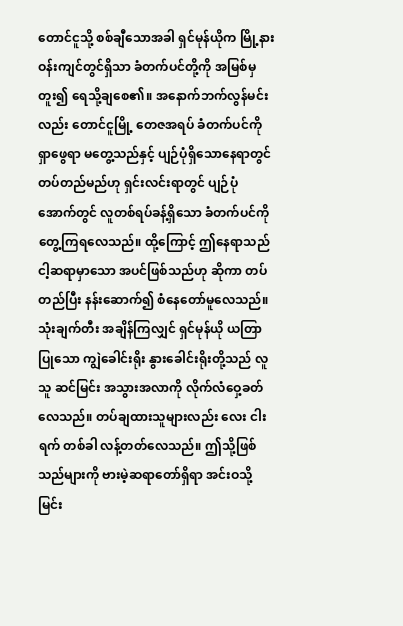တောင်ငူသို့ စစ်ချီသောအခါ ရှင်မုန်ယိုက မြို့နားဝန်းကျင်တွင်ရှိသာ ခံတက်ပင်တို့ကို အမြစ်မှတူး၍ ရေသို့ချစေ၏။ အနောက်ဘက်လွန်မင်းလည်း တောင်ငူမြို့ တေဇအရပ် ခံတက်ပင်ကိုရှာဖွေရာ မတွေ့သည်နှင့် ပျဉ်ပုံရှိသောနေရာတွင် တပ်တည်မည်ဟု ရှင်းလင်းရာတွင် ပျဉ်ပုံအောက်တွင် လူတစ်ရပ်ခန့်ရှိသော ခံတက်ပင်ကို တွေ့ကြရလေသည်။ ထို့ကြောင့် ဤနေရာသည် ငါ့ဆရာမှာသော အပင်ဖြစ်သည်ဟု ဆိုကာ တပ်တည်ပြီး နန်းဆောက်၍ စံနေတော်မူလေသည်။ သုံးချက်တီး အချိန်ကြလျှင် ရှင်မုန်ယို ယတြာပြုသော ကျွဲခေါင်းရိုး နွားခေါင်းရိုးတို့သည် လူသူ ဆင်မြင်း အသွားအလာကို လိုက်လံဝှေ့ခတ်လေသည်။ တပ်ချထားသူများလည်း လေး ငါးရက် တစ်ခါ လန့်တတ်လေသည်။ ဤသို့ဖြစ်သည်များကို ဗားမဲ့ဆရာတော်ရှိရာ အင်းဝသို့ မြင်း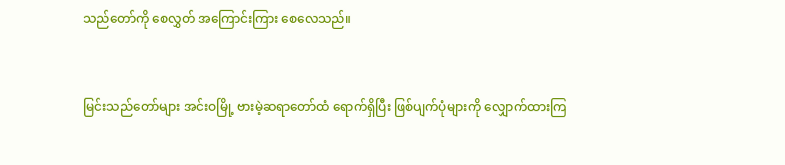သည်တော်ကို စေလွှတ် အကြောင်းကြား စေလေသည်။


မြင်းသည်တော်များ အင်းဝမြို့ ဗားမဲ့ဆရာတော်ထံ ရောက်ရှိပြီး ဖြစ်ပျက်ပုံများကို လျှောက်ထားကြ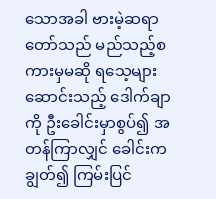သောအခါ ဗားမဲ့ဆရာတော်သည် မည်သည့်စကားမှမဆို ရသေ့များ ဆောင်းသည့် ဒေါက်ချာကို ဦးခေါင်းမှာစွပ်၍ အတန်ကြာလျှင် ခေါင်းကချွတ်၍ ကြမ်းပြင်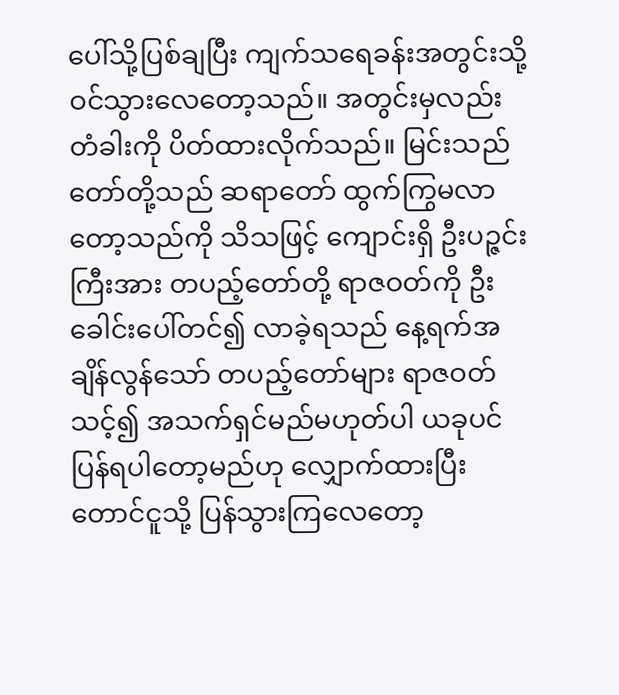ပေါ်သို့ပြစ်ချပြီး ကျက်သရေခန်းအတွင်းသို့ ဝင်သွားလေတော့သည်။ အတွင်းမှလည်း တံခါးကို ပိတ်ထားလိုက်သည်။ မြင်းသည်တော်တို့သည် ဆရာတော် ထွက်ကြွမလာတော့သည်ကို သိသဖြင့် ကျောင်းရှိ ဦးပဉ္ဇင်းကြီးအား တပည့်တော်တို့ ရာဇဝတ်ကို ဦးခေါင်းပေါ်တင်၍ လာခဲ့ရသည် နေ့ရက်အချိန်လွန်သော် တပည့်တော်များ ရာဇဝတ်သင့်၍ အသက်ရှင်မည်မဟုတ်ပါ ယခုပင် ပြန်ရပါတော့မည်ဟု လျှောက်ထားပြီး တောင်ငူသို့ ပြန်သွားကြလေတော့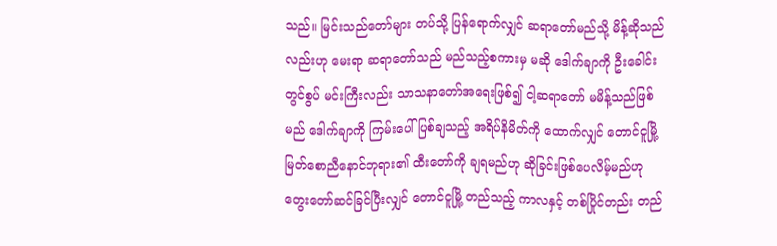သည်။ မြင်းသည်တော်များ တပ်သို့ ပြန်ရောက်လျှင် ဆရာတော်မည်သို့ မိန့်ဆိုသည်လည်းဟု မေးရာ ဆရာတော်သည် မည်သည့်စကားမှ မဆို ဒေါက်ချာကို ဦးခေါင်းတွင်စွပ် မင်းကြီးလည်း သာသနာတော်အရေးဖြစ်၍ ငါ့ဆရာတော် မမိန့်သည်ဖြစ်မည် ဒေါက်ချာကို ကြမ်းပေါ်ပြစ်ချသည့် အရိပ်နိမိတ်ကို ထောက်လျှင် တောင်ငူမြို့ မြတ်စောညီနောင်ဘုရား၏ ထီးတော်ကို ချရမည်ဟု ဆိုခြင်းဖြစ်ပေလိမ့်မည်ဟု တွေးတော်ဆင်ခြင်ပြီးလျှင် တောင်ငူမြို့ တည်သည့် ကာလနှင့် တစ်ပြိုင်တည်း တည်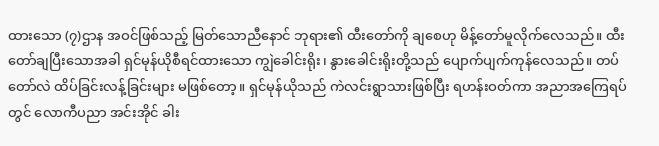ထားသော (၇)ဌာန အဝင်ဖြစ်သည့် မြတ်သောညီနောင် ဘုရား၏ ထီးတော်ကို ချစေဟု မိန့်တော်မူလိုက်လေသည်။ ထီးတော်ချပြီးသောအခါ ရှင်မုန်ယိုစီရင်ထားသော ကျွဲခေါင်းရိုး၊ နွားခေါင်းရိုးတို့သည် ပျောက်ပျက်ကုန်လေသည်။ တပ်တော်လဲ ထိပ်ခြင်းလန့်ခြင်းများ မဖြစ်တော့။ ရှင်မုန်ယိုသည် ကဲလင်းရွာသားဖြစ်ပြီး ရဟန်းဝတ်ကာ အညာအကြေရပ်တွင် လောကီပညာ အင်းအိုင် ခါး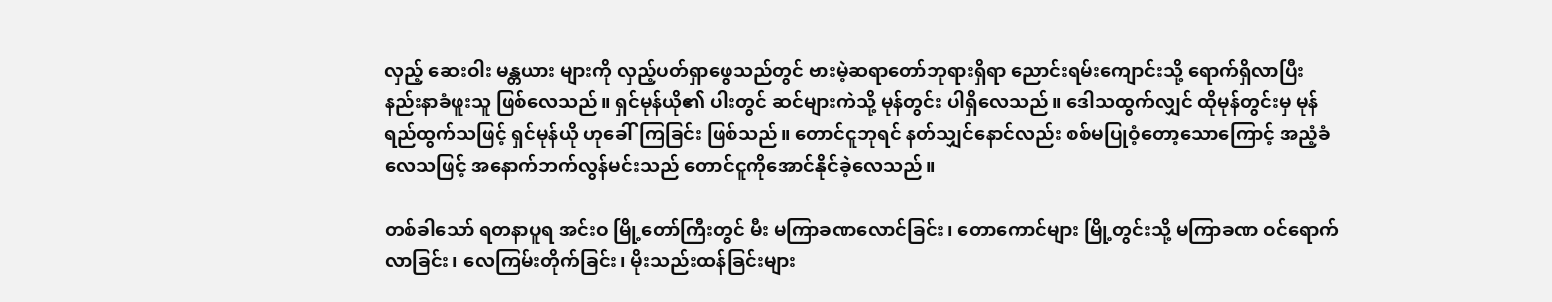လှည့် ဆေးဝါး မန္တယား များကို လှည့်ပတ်ရှာဖွေသည်တွင် ဗားမဲ့ဆရာတော်ဘုရားရှိရာ ညောင်းရမ်းကျောင်းသို့ ရောက်ရှိလာပြီး နည်းနာခံဖူးသူ ဖြစ်လေသည်။ ရှင်မုန်ယို၏ ပါးတွင် ဆင်များကဲသို့ မုန်တွင်း ပါရှိလေသည်။ ဒေါသထွက်လျှင် ထိုမုန်တွင်းမှ မုန်ရည်ထွက်သဖြင့် ရှင်မုန်ယို ဟုခေါ်ကြခြင်း ဖြစ်သည်။ တောင်ငူဘုရင် နတ်သျှင်နောင်လည်း စစ်မပြုဝံ့တော့သောကြောင့် အညံ့ခံလေသဖြင့် အနောက်ဘက်လွန်မင်းသည် တောင်ငူကိုအောင်နိုင်ခဲ့လေသည်။

တစ်ခါသော် ရတနာပူရ အင်းဝ မြို့တော်ကြီးတွင် မီး မကြာခဏလောင်ခြင်း၊ တောကောင်များ မြို့တွင်းသို့ မကြာခဏ ဝင်ရောက်လာခြင်း၊ လေကြမ်းတိုက်ခြင်း၊ မိုးသည်းထန်ခြင်းများ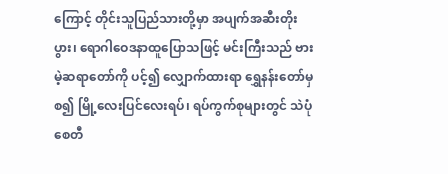ကြောင့် တိုင်းသူပြည်သားတို့မှာ အပျက်အဆီးတိုးပွား၊ ရောဂါဝေဒနာထူပြောသဖြင့် မင်းကြီးသည် ဗားမဲ့ဆရာတော်ကို ပင့်၍ လျှောက်ထားရာ ရွှေနန်းတော်မှစ၍ မြို့လေးပြင်လေးရပ်၊ ရပ်ကွက်စုများတွင် သဲပုံစေတီ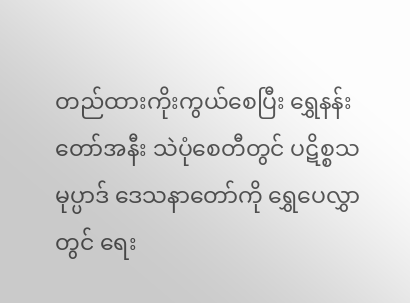တည်ထားကိုးကွယ်စေပြီး ရွှေနန်းတော်အနီး သဲပုံစေတီတွင် ပဋိစ္စသမုပ္ပာဒ် ဒေသနာတော်ကို ရွှေပေလွှာတွင် ရေး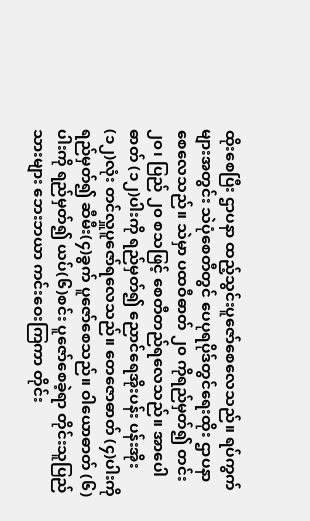ထိုးစေပြီး ဌာပနာ ထည့်သွင်းပူဇော်စေလေသည်။ ရပ်ကွက်များအတွင်း သဲပုံစေတီတွင် ပေပုရပိုဒ်တွင်ရေးထိုး ဌာပနာစေလေသည်။ သဲမှာ ပထဝီဓာတ် ၂၀ ကိုရည်မှတ်၍ တင်း၂၀၊ ပြည် ၂၀ စသဖြင့် စေတီတည်ရလေသည်။ အာပေါဓာတ် (၁၂)ပါးကို ရည်မှတ်၍ ညောင်ရေအိုးပန်း ပန်းအိုး(၁၂)လုံး တင်လှူပူဇော်ရလေသည်။ တေဇောဓာတ် (၄)ပါးကို ရည်မှတ်၍ ဆီမီး(၄)ခွက် ပူဇော်စေသည်။ ဝါယောဓာတ် (၆)ပါးကို ရည်မှတ်၍ ယပ်(၆)စင်း ပူဇော်စေခဲ့ရာ တိုင်းသူပြည်သားများ ဘေးဘယာ ကင်းဝေးကြကာ တိုင်း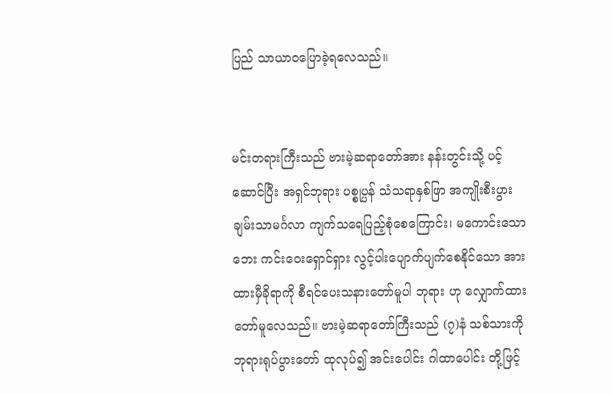ပြည် သာယာဝပြောခဲ့ရလေသည်။


မင်းတရားကြီးသည် ဗားမဲ့ဆရာတော်အား နန်းတွင်းသို့ ပင့်ဆောင်ပြီး အရှင်ဘုရား ပစ္စုပ္ပန် သံသရာနှစ်ဖြာ အကျိုးစီးပွား ချမ်းသာမင်္ဂလာ ကျက်သရေပြည့်စုံစေကြောင်း၊ မကောင်းသောဘေး ကင်းဝေးရှောင်ရှား လွင့်ပါးပျောက်ပျက်စေနိုင်သော အားထားမှီခိုရာကို စီရင်ပေးသနားတော်မူပါ ဘုရား ဟု လျှောက်ထားတော်မူလေသည်။ ဗားမဲ့ဆရာတော်ကြီးသည် (၇)နံ သစ်သားကို ဘုရားရုပ်ပွားတော် ထုလုပ်၍ အင်းပေါင်း ဂါထာပေါင်း တို့ဖြင့်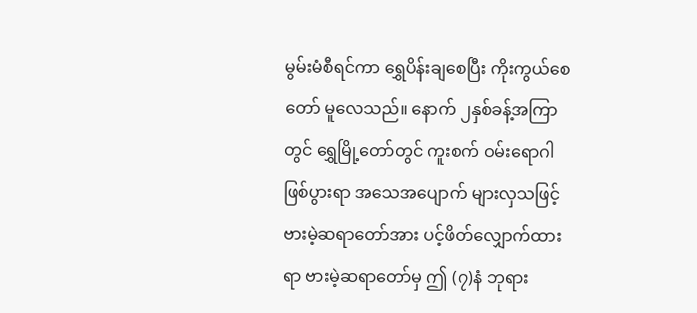မွမ်းမံစီရင်ကာ ရွှေပိန်းချစေပြီး ကိုးကွယ်စေတော် မူလေသည်။ နောက် ၂နှစ်ခန့်အကြာတွင် ရွှေမြို့တော်တွင် ကူးစက် ဝမ်းရောဂါဖြစ်ပွားရာ အသေအပျောက် များလှသဖြင့် ဗားမဲ့ဆရာတော်အား ပင့်ဖိတ်လျှောက်ထားရာ ဗားမဲ့ဆရာတော်မှ ဤ (၇)နံ ဘုရား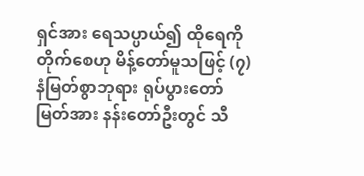ရှင်အား ရေသပ္ပာယ်၍ ထိုရေကို တိုက်စေဟု မိန့်တော်မူသဖြင့် (၇)နံမြတ်စွာဘုရား ရုပ်ပွားတော်မြတ်အား နန်းတော်ဦးတွင် သီ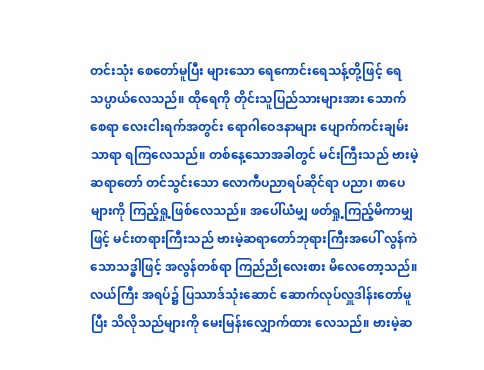တင်းသုံး စေတော်မူပြီး များသော ရေကောင်းရေသန့်တို့ဖြင့် ရေသပ္ပာယ်လေသည်။ ထိုရေကို တိုင်းသူပြည်သားများအား သောက်စေရာ လေးငါးရက်အတွင်း ရောဂါဝေဒနာများ ပျောက်ကင်းချမ်းသာရာ ရကြလေသည်။ တစ်နေ့သောအခါတွင် မင်းကြီးသည် ဗားမဲ့ဆရာတော် တင်သွင်းသော လောကီပညာရပ်ဆိုင်ရာ ပညာ၊ စာပေများကို ကြည့်ရှု့ဖြစ်လေသည်။ အပေါ်ယံမျှ ဖတ်ရှု့ကြည့်မိကာမျှဖြင့် မင်းတရားကြီးသည် ဗားမဲ့ဆရာတော်ဘုရားကြီးအပေါ် လွန်ကဲသောသဒ္ဓါဖြင့် အလွန်တစ်ရာ ကြည်ညိုလေးစား မိလေတော့သည်။ လယ်ကြီး အရပ်၌ ပြဿာဒ်သုံးဆောင် ဆောက်လုပ်လှူဒါန်းတော်မူပြီး သိလိုသည်များကို မေးမြန်းလျှောက်ထား လေသည်။ ဗားမဲ့ဆ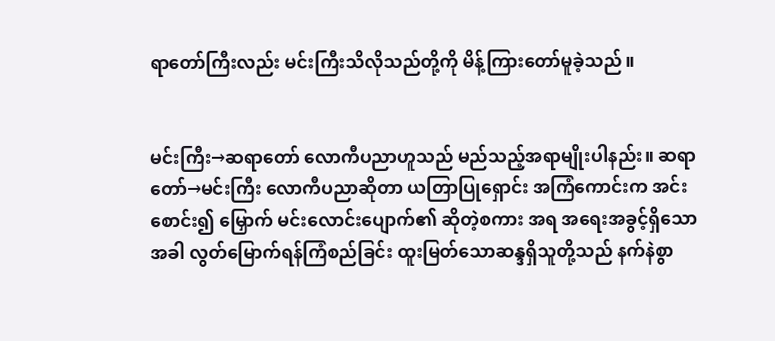ရာတော်ကြီးလည်း မင်းကြီးသိလိုသည်တို့ကို မိန့်ကြားတော်မူခဲ့သည်။


မင်းကြီး→ဆရာတော် လောကီပညာဟူသည် မည်သည့်အရာမျိုးပါနည်း။ ဆရာတော်→မင်းကြီး လောကီပညာဆိုတာ ယတြာပြုရှောင်း အကြံကောင်းက အင်းစောင်း၍ မြှောက် မင်းလောင်းပျောက်၏ ဆိုတဲ့စကား အရ အရေးအခွင့်ရှိသောအခါ လွတ်မြောက်ရန်ကြံစည်ခြင်း ထူးမြတ်သောဆန္ဒရှိသူတို့သည် နက်နဲစွာ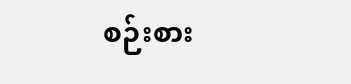စဉ်းစား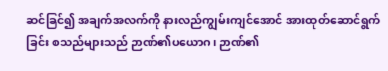ဆင်ခြင်၍ အချက်အလက်ကို နားလည်ကျွမ်းကျင်အောင် အားထုတ်ဆောင်ရွက်ခြင်း စသည်များသည် ဉာဏ်၏ပယောဂ၊ ဉာဏ်၏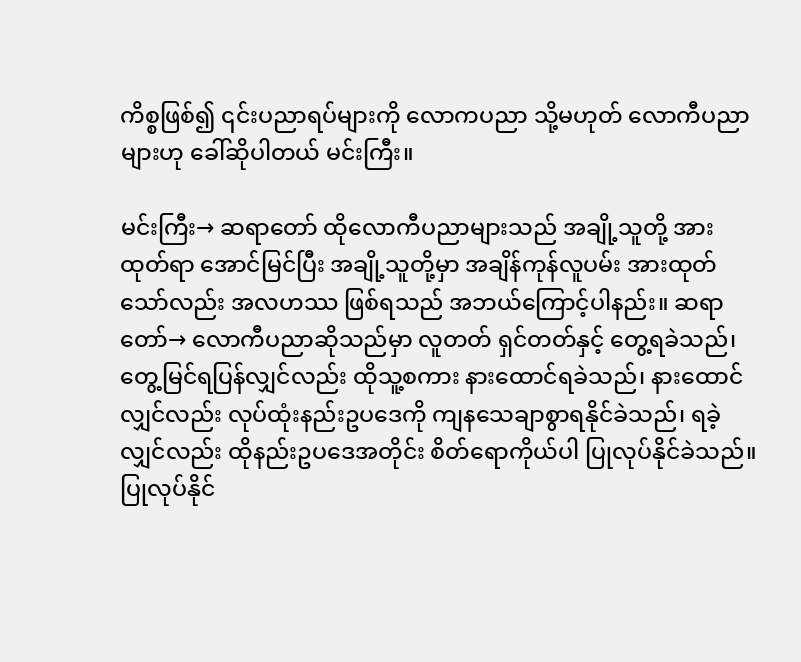ကိစ္စဖြစ်၍ ၎င်းပညာရပ်များကို လောကပညာ သို့မဟုတ် လောကီပညာများဟု ခေါ်ဆိုပါတယ် မင်းကြီး။

မင်းကြီး→ ဆရာတော် ထိုလောကီပညာများသည် အချို့သူတို့ အားထုတ်ရာ အောင်မြင်ပြီး အချို့သူတို့မှာ အချိန်ကုန်လူပမ်း အားထုတ်သော်လည်း အလဟဿ ဖြစ်ရသည် အဘယ်ကြောင့်ပါနည်း။ ဆရာတော်→ လောကီပညာဆိုသည်မှာ လူတတ် ရှင်တတ်နှင့် တွေ့ရခဲသည်၊ တွေ့မြင်ရပြန်လျှင်လည်း ထိုသူ့စကား နားထောင်ရခဲသည်၊ နားထောင်လျှင်လည်း လုပ်ထုံးနည်းဥပဒေကို ကျနသေချာစွာရနိုင်ခဲသည်၊ ရခဲ့လျှင်လည်း ထိုနည်းဥပဒေအတိုင်း စိတ်ရောကိုယ်ပါ ပြုလုပ်နိုင်ခဲသည်။ ပြုလုပ်နိုင်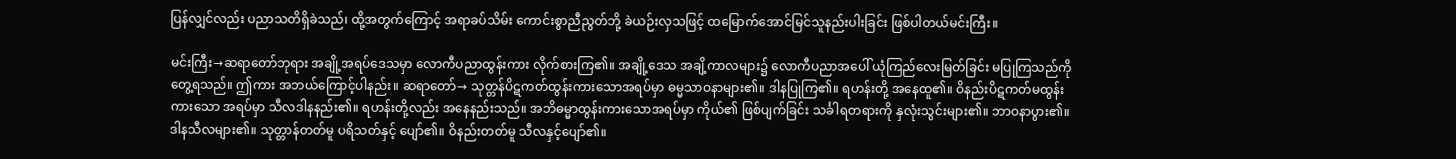ပြန်လျှင်လည်း ပညာသတိရှိခဲသည်၊ ထို့အတွက်ကြောင့် အရာခပ်သိမ်း ကောင်းစွာညီညွတ်ဘို့ ခဲယဉ်းလှသဖြင့် ထမြောက်အောင်မြင်သူနည်းပါးခြင်း ဖြစ်ပါတယ်မင်းကြီး။

မင်းကြီး→ဆရာတော်ဘုရား အချို့အရပ်ဒေသမှာ လောကီပညာထွန်းကား လိုက်စားကြ၏။ အချို့ဒေသ အချိ့ကာလများ၌ လောကီပညာအပေါ် ယုံကြည်လေးမြတ်ခြင်း မပြုကြသည်ကို တွေ့ရသည်။ ဤကား အဘယ်ကြောင့်ပါနည်း။ ဆရာတော်→ သုတ္တန်ပိဋကတ်ထွန်းကားသောအရပ်မှာ ဓမ္မသာဝနာများ၏။ ဒါနပြုကြ၏။ ရဟန်းတို့ အနေထူ၏။ ဝိနည်းပိဋကတ်မထွန်းကားသော အရပ်မှာ သီလဒါနနည်း၏။ ရဟန်းတို့လည်း အနေနည်းသည်။ အဘိဓမ္မာထွန်းကားသောအရပ်မှာ ကိုယ်၏ ဖြစ်ပျက်ခြင်း သင်္ခါရတရားကို နှလုံးသွင်းများ၏။ ဘာဝနာပွား၏။ ဒါနသီလများ၏။ သုတ္တာန်တတ်မူ ပရိသတ်နှင့် ပျော်၏။ ဝိနည်းတတ်မူ သီလနှင့်ပျော်၏။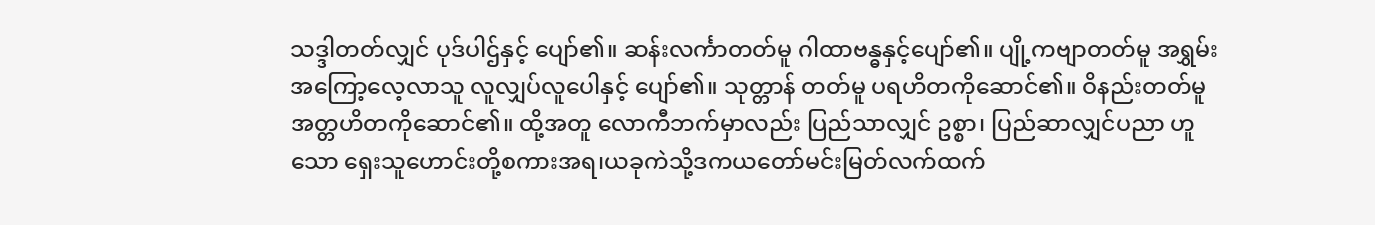သဒ္ဒါတတ်လျှင် ပုဒ်ပါဌ်နှင့် ပျော်၏။ ဆန်းလင်္ကာတတ်မူ ဂါထာဗန္ဓနှင့်ပျော်၏။ ပျို့ကဗျာတတ်မူ အရွှမ်း အကြော့လေ့လာသူ လူလျှပ်လူပေါနှင့် ပျော်၏။ သုတ္တာန် တတ်မူ ပရဟိတကိုဆောင်၏။ ဝိနည်းတတ်မူ အတ္တဟိတကိုဆောင်၏။ ထို့အတူ လောကီဘက်မှာလည်း ပြည်သာလျှင် ဥစ္စာ၊ ပြည်ဆာလျှင်ပညာ ဟူသော ရှေးသူဟောင်းတို့စကားအရ၊ယခုကဲသို့ဒကယတော်မင်းမြတ်လက်ထက်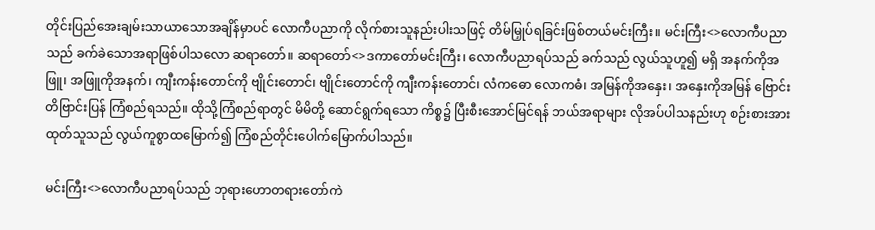တိုင်းပြည်အေးချမ်းသာယာသောအချိန်မှာပင် လောကီပညာကို လိုက်စားသူနည်းပါးသဖြင့် တိမ်မြှုပ်ရခြင်းဖြစ်တယ်မင်းကြီး။ မင်းကြီး<>လောကီပညာသည် ခက်ခဲသောအရာဖြစ်ပါသလော ဆရာတော်။ ဆရာတော်<>ဒကာတော်မင်းကြီး၊ လောကီပညာရပ်သည် ခက်သည် လွယ်သူဟူ၍ မရှိ အနက်ကိုအဖြူ၊ အဖြူကိုအနက်၊ ကျီးကန်းတောင်ကို ဗျိုင်းတောင်၊ ဗျိုင်းတောင်ကို ကျီးကန်းတောင်၊ လံကဓော လောကဓံ၊ အမြန်ကိုအနှေး၊ အနှေးကိုအမြန် ဗြောင်းတိဗြာင်းပြန် ကြံစည်ရသည်။ ထိုသို့ကြံစည်ရာတွင် မိမိတို့ ဆောင်ရွက်ရသော ကိစ္စ၌ ပြီးစီးအောင်မြင်ရန် ဘယ်အရာများ လိုအပ်ပါသနည်းဟု စဉ်းစားအားထုတ်သူသည် လွယ်ကူစွာထမြောက်၍ ကြံစည်တိုင်းပေါက်မြောက်ပါသည်။

မင်းကြီး<>လောကီပညာရပ်သည် ဘုရားဟောတရားတော်ကဲ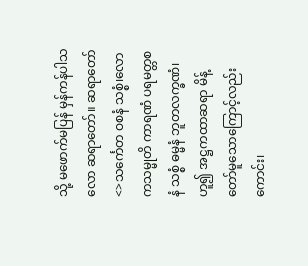သို့ မဖောက်မပြန် မှန်ကန်ပါသလော ဆရာတော်။ ဆရာတော်<>သင်္ကေတ ဝစနံ သစ္စံ၊လောကသမ္မုတိ ကာရဏံ ပရမတ္တစနံ သစ္စံ ဓမ္မနံ ဘူတလက္ခဏံ၊ ဟူ၍ အဋ္ဌကထာဆရာ မိန့်တော်မူသောကြောင့်လည်းကောင်း၊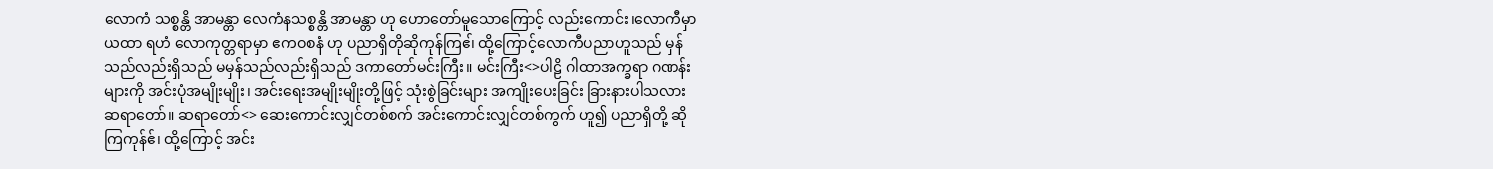လောကံ သစ္စန္တိ အာမန္တာ လေကံနသစ္စန္တိ အာမန္တာ ဟု ဟောတော်မူသောကြောင့် လည်းကောင်း၊လောကီမှာယထာ ရဟံ လောကုတ္တရာမှာ ဧကဝစနံ ဟု ပညာရှိတိုဆိုကုန်ကြဧ၊် ထို့ကြောင့်လောကီပညာဟူသည် မှန်သည်လည်းရှိသည် မမှန်သည်လည်းရှိသည် ဒကာတော်မင်းကြီး။ မင်းကြီး<>ပါဠိ ဂါထာအက္ခရာ ဂဏန်းများကို အင်းပုံအမျိုးမျိုး၊ အင်းရေးအမျိုးမျိုးတို့ဖြင့် သုံးစွဲခြင်းများ အကျိုးပေးခြင်း ခြားနားပါသလား ဆရာတော်။ ဆရာတော်<> ဆေးကောင်းလျှင်တစ်စက် အင်းကောင်းလျှင်တစ်ကွက် ဟူ၍ ပညာရှိတို့ ဆိုကြကုန်ဧ်၊ ထို့ကြောင့် အင်း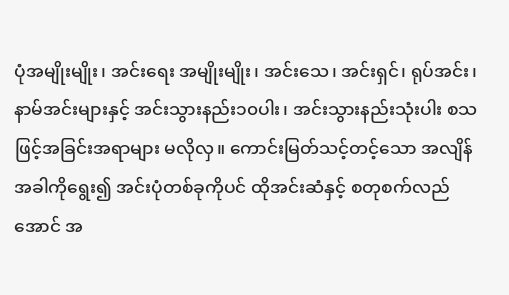ပုံအမျိုးမျိုး၊ အင်းရေး အမျိုးမျိုး၊ အင်းသေ၊ အင်းရှင်၊ ရုပ်အင်း၊ နာမ်အင်းများနှင့် အင်းသွားနည်း၁၀ပါး၊ အင်းသွားနည်းသုံးပါး စသဖြင့်အခြင်းအရာများ မလိုလှ။ ကောင်းမြတ်သင့်တင့်သော အလျိန်အခါကိုရွေး၍ အင်းပုံတစ်ခုကိုပင် ထိုအင်းဆံနှင့် စတုစက်လည်အောင် အ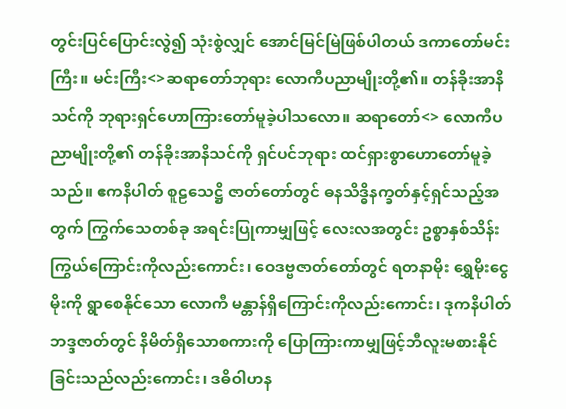တွင်းပြင်ပြောင်းလွဲ၍ သုံးစွဲလျှင် အောင်မြင်မြဲဖြစ်ပါတယ် ဒကာတော်မင်းကြီး။ မင်းကြီး<>ဆရာတော်ဘုရား လောကီပညာမျိုးတို့၏။ တန်ခိုးအာနိသင်ကို ဘုရားရှင်ဟောကြားတော်မူခဲ့ပါသလော။ ဆရာတော်<> လောကီပညာမျိုးတို့၏ တန်ခိုးအာနိသင်ကို ရှင်ပင်ဘုရား ထင်ရှားစွာဟောတော်မူခဲ့သည်။ ဧကနိပါတ် စူဠသေဋ္ဌိ ဇာတ်တော်တွင် ဓနသိဒ္ဓိနက္ခတ်နှင့်ရှင်သည့်အတွက် ကြွက်သေတစ်ခု အရင်းပြုကာမျှဖြင့် လေးလအတွင်း ဥစ္စာနှစ်သိန်း ကြွယ်ကြောင်းကိုလည်းကောင်း၊ ဝေဒဗ္ဗဇာတ်တော်တွင် ရတနာမိုး ရွှေမိုးငွေမိုးကို ရွာစေနိုင်သော လောကီ မန္တာန်ရှိကြောင်းကိုလည်းကောင်း၊ ဒုကနိပါတ် ဘဒ္ဒဇာတ်တွင် နိမိတ်ရှိသောစကားကို ပြောကြားကာမျှဖြင့်ဘီလူးမစားနိုင်ခြင်းသည်လည်းကောင်း၊ ဒဓိဝါဟန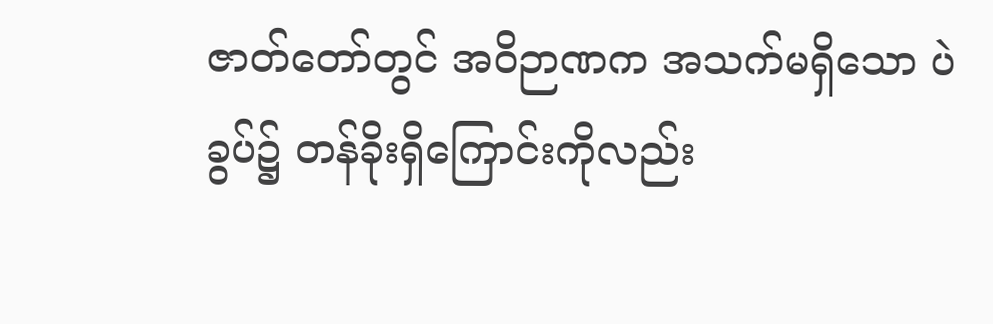ဇာတ်တော်တွင် အဝိဉာဏက အသက်မရှိသော ပဲခွပ်၌ တန်ခိုးရှိကြောင်းကိုလည်း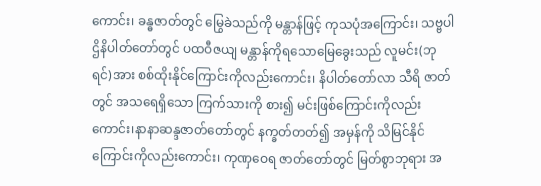ကောင်း၊ ခန္ဓဇာတ်တွင် မြွေခဲသည်ကို မန္တာန်ဖြင့် ကုသပုံအကြောင်း၊ သဗ္ဗပါဌိနိပါတ်တော်တွင် ပထဝီဇယျ မန္တာန်ကိုရသောမြေခွေးသည် လူမင်း(ဘုရင်)အား စစ်ထိုးနိုင်ကြောင်းကိုလည်းကောင်း၊ နိပါတ်တော်လာ သီရိ ဇာတ်တွင် အသရေရှိသော ကြက်သားကို စား၍ မင်းဖြစ်ကြောင်းကိုလည်းကောင်း၊နာနာဆန္ဒဇာတ်တော်တွင် နက္ခတ်တတ်၍ အမှန်ကို သိမြင်နိုင်ကြောင်းကိုလည်းကောင်း၊ ကုဏှဝေရ ဇာတ်တော်တွင် မြတ်စွာဘုရား အ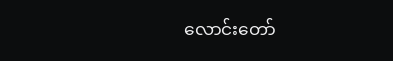လောင်းတော်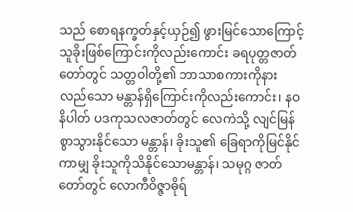သည် စောရနက္ခတ်နှင့်ယှဉ်၍ ဖွားမြင်သောကြောင့် သူခိုးဖြစ်ကြောင်းကိုလည်းကောင်း ခရပုတ္တဇာတ်တော်တွင် သတ္တဝါတို့၏ ဘာသာစကားကိုနားလည်သော မန္တာန်ရှိကြောင်းကိုလည်းကောင်း၊ နဝနိပါတ် ပဒကုသလဇာတ်တွင် လေကဲသို့ လျင်မြန်စွာသွားနိုင်သော မန္တာန်၊ ခိုးသူ၏ ခြေရာကိုမြင်နိုင်ကာမျှ ခိုးသူကိုသိနိုင်သောမန္တာန်၊ သမုဂ္ဂ ဇာတ်တော်တွင် လောကီဝိဇ္ဇာဓိုရ်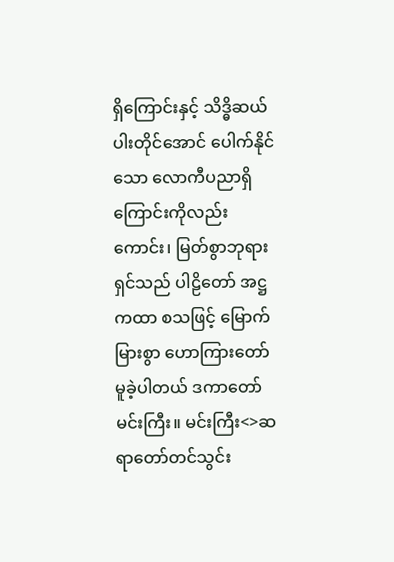ရှိကြောင်းနှင့် သိဒ္ဓိဆယ်ပါးတိုင်အောင် ပေါက်နိုင်သော လောကီပညာရှိကြောင်းကိုလည်းကောင်း၊ မြတ်စွာဘုရားရှင်သည် ပါဠိတော် အဋ္ဌကထာ စသဖြင့် မြောက်မြားစွာ ဟောကြားတော်မူခဲ့ပါတယ် ဒကာတော်မင်းကြီး။ မင်းကြီး<>ဆရာတော်တင်သွင်း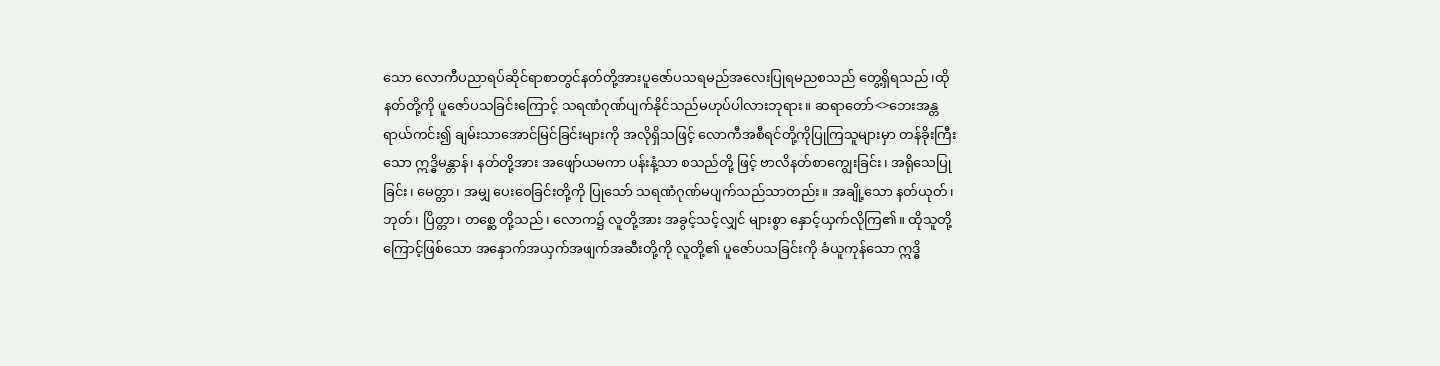သော လောကီပညာရပ်ဆိုင်ရာစာတွင်နတ်တို့အားပူဇော်ပသရမည်အလေးပြုရမညစသည် တွေ့ရှိရသည်၊ထိုနတ်တို့ကို ပူဇော်ပသခြင်းကြောင့် သရဏံဂုဏ်ပျက်နိုင်သည်မဟုပ်ပါလားဘုရား။ ဆရာတော်<>ဘေးအန္တရာယ်ကင်း၍ ချမ်းသာအောင်မြင်ခြင်းများကို အလိုရှိသဖြင့် လောကီအစီရင်တို့ကိုပြုကြသူများမှာ တန်ခိုးကြီးသော ဣဒ္ဓိမန္တာန်၊ နတ်တို့အား အဖျော်ယမကာ ပန်းနံ့သာ စသည်တို့ ဖြင့် ဗာလိနတ်စာကျွေးခြင်း၊ အရိုသေပြုခြင်း၊ မေတ္တာ၊ အမျှ ပေးဝေခြင်းတို့ကို ပြုသော် သရဏံဂုဏ်မပျက်သည်သာတည်း။ အချို့သော နတ်ယုတ်၊ ဘုတ်၊ ပြိတ္တာ၊ တစ္ဆေ တို့သည်၊ လောက၌ လူတို့အား အခွင့်သင့်လျှင် များစွာ နှောင့်ယှက်လိုကြ၏။ ထိုသူတို့ကြောင့်ဖြစ်သော အနှောက်အယှက်အဖျက်အဆီးတို့ကို လူတို့၏ ပူဇော်ပသခြင်းကို ခံယူကုန်သော ဣဒ္ဓိ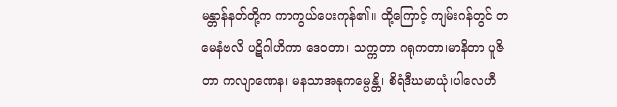မန္တာန်နတ်တို့က ကာကွယ်ပေးကုန်၏။ ထို့ကြောင့် ကျမ်းဂန်တွင် တမေနံဗလိ ပဋိဂါဟိကာ ဒေဝတာ၊ သက္ကတာ ဂရုကတာ၊မာနိတာ ပူဇိတာ ကလျာဏေန၊ မနသာအနုကမ္ပေန္တိ၊ စိရံဒီဃမာယုံ၊ပါလေဟီ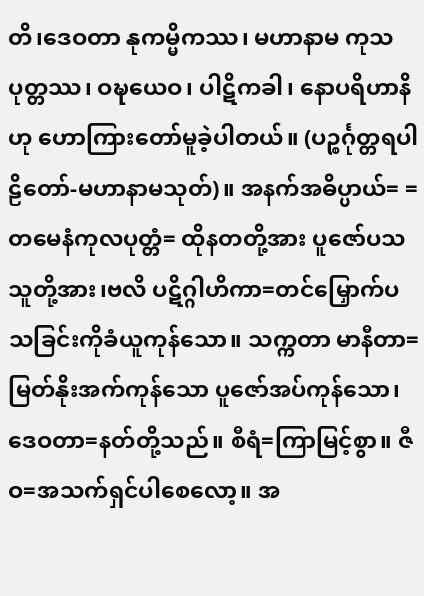တိ၊ဒေဝတာ နုကမ္မိကဿ၊ မဟာနာမ ကုသပုတ္တဿ၊ ဝဍ္ဎယေဝ၊ ပါဋိကခါ၊ နောပရိဟာနိဟု ဟောကြားတော်မူခဲ့ပါတယ်။ (ပဉ္စင်္ဂုတ္တရပါဠိတော်-မဟာနာမသုတ်)။ အနက်အဓိပ္ပာယ်= =တမေနံကုလပုတ္တံ= ထိုနတတို့အား ပူဇော်ပသသူတို့အား၊ဗလိ ပဋိဂ္ဂါဟိကာ=တင်မြှောက်ပသခြင်းကိုခံယူကုန်သော။ သက္ကတာ မာနီတာ=မြတ်နိုးအက်ကုန်သော ပူဇော်အပ်ကုန်သော၊ဒေဝတာ=နတ်တို့သည်။ စီရံ=ကြာမြင့်စွာ။ ဇီဝ=အသက်ရှင်ပါစေလော့။ အ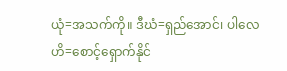ယုံ=အသက်ကို။ ဒီဃံ=ရှည်အောင်၊ ပါလေဟိ=စောင့်ရှောက်နိုင်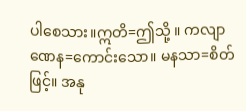ပါစေသား။ဣတိ=ဤသို့ ။ ကလျာဏေန=ကောင်းသော။ မနသာ=စိတ်ဖြင့်။ အနု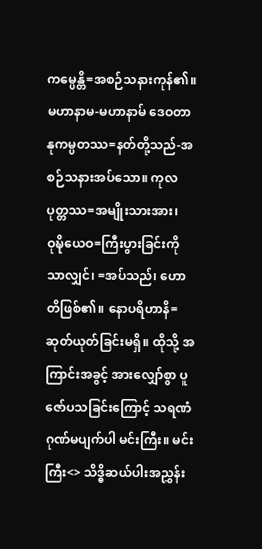ကမ္ပေန္တိ=အစဉ်သနားကုန်၏။ မဟာနာမ-မဟာနာမ် ဒေဝတာနုကမ္ပတဿ=နတ်တို့သည်-အစဉ်သနားအပ်သော။ ကုလပုတ္တဿ=အမျိုးသားအား၊ ဝုဍ္ဎိယေဝ=ကြီးပွားခြင်းကိုသာလျှင်၊ =အပ်သည်၊ ဟောတိဖြစ်၏။ နောပရိဟာနိ=ဆုတ်ယုတ်ခြင်းမရှိ။ ထိုသို့ အကြာင်းအခွင့် အားလျှော်စွာ ပူဇော်ပသခြင်းကြောင့် သရဏံဂုဏ်မပျက်ပါ မင်းကြီး။ မင်းကြီး<> သိဒ္ဓိဆယ်ပါးအညွှန်း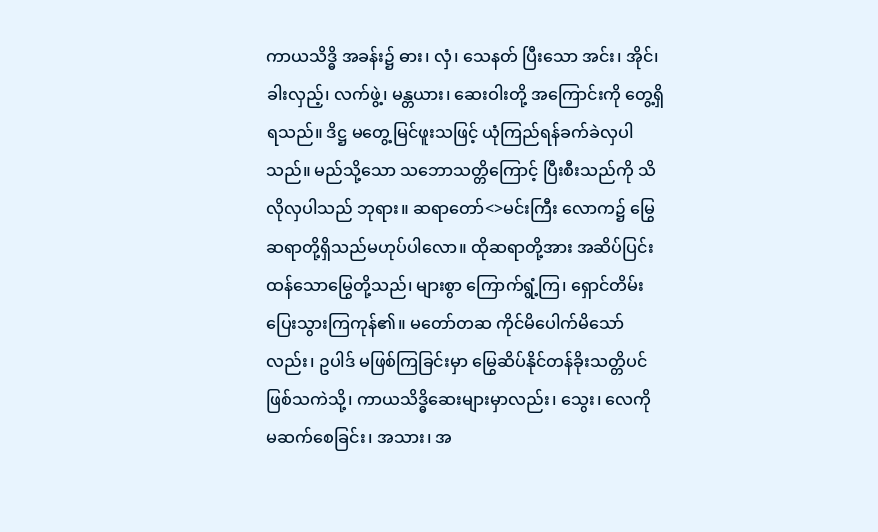ကာယသိဒ္ဓိ အခန်း၌ ဓား၊ လှံ၊ သေနတ် ပြီးသော အင်း၊ အိုင်၊ ခါးလှည့်၊ လက်ဖွဲ့၊ မန္တယား၊ ဆေးဝါးတို့ အကြောင်းကို တွေ့ရှိရသည်။ ဒိဋ္ဌ မတွေ့မြင်ဖူးသဖြင့် ယုံကြည်ရန်ခက်ခဲလှပါသည်။ မည်သို့သော သဘောသတ္တိကြောင့် ပြီးစီးသည်ကို သိလိုလှပါသည် ဘုရား။ ဆရာတော်<>မင်းကြီး လောက၌ မြွေဆရာတို့ရှိသည်မဟုပ်ပါလော။ ထိုဆရာတို့အား အဆိပ်ပြင်းထန်သောမြွေတို့သည်၊ များစွာ ကြောက်ရွံ့ကြ၊ ရှောင်တိမ်းပြေးသွားကြကုန်၏။ မတော်တဆ ကိုင်မိပေါက်မိသော်လည်း၊ ဥပါဒ် မဖြစ်ကြခြင်းမှာ မြွေဆိပ်နိုင်တန်ခိုးသတ္တိပင် ဖြစ်သကဲသို့၊ ကာယသိဒ္ဓိဆေးများမှာလည်း၊ သွေး၊ လေကို မဆက်စေခြင်း၊ အသား၊ အ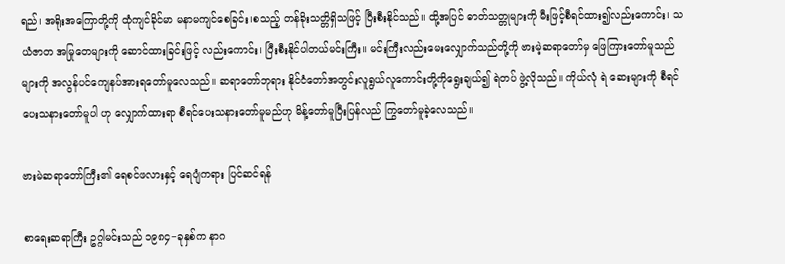ရည်၊ အရိုးအကြောတို့ကို ထုံကျင်ခိုင်မာ မနာမကျင်စေခြင်း၊စသည့် တန်ခိုးသတ္တိရှိသဖြင့် ပြီးစီးနိုင်သည်။ ထို့အပြင် ဓာတ်သတ္တုများကို မီးဖြင့်စီရင်ထား၍လည်းကောင်း၊ သယံဇာတ အမြုတေများကို ဆောင်ထားခြင်းဖြင့် လည်းကောင်း၊ ပြီးစီးနိုင်ပါတယ်မင်းကြီး။ မင်းကြီးလည်းမေးလျှောက်သည်တို့ကို ဗားမဲ့ဆရာတော်မှ ဖြေကြားတော်မူသည်များကို အလွန်ပင်ကျေနပ်အားရတော်မူလေသည်။ ဆရာတော်ဘုရား နိုင်ငံတော်အတွင်းလူရွယ်လူကောင်းတို့ကိုရွေးချယ်၍ ရဲတပ် ဖွဲ့လိုသည်။ ကိုယ်လုံ ရဲ ဆေးများကို စီရင်ပေးသနားတော်မူပါ ဟု လျှောက်ထားရာ စီရင်ပေးသနားတော်မူမည်ဟု မိန့်တော်မူပြီးပြန်လည် ကြွတော်မူခဲ့လေသည်။

ဗားမဲဆရာတော်ကြီး၏ ရေစင်ဖလားနှင့် ရေပျံကရား ပြင်ဆင်ရန်

စာရေးဆရာကြီး ဥဂ္ဂါမင်းသည် ၁၉၈၄−ခုနှစ်က နာဂ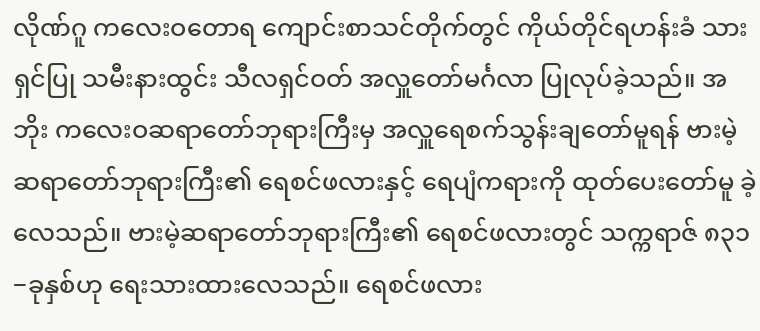လိုဏ်ဂူ ကလေးဝတောရ ကျောင်းစာသင်တိုက်တွင် ကိုယ်တိုင်ရဟန်းခံ သားရှင်ပြု သမီးနားထွင်း သီလရှင်ဝတ် အလှူတော်မင်္ဂလာ ပြုလုပ်ခဲ့သည်။ အဘိုး ကလေးဝဆရာတော်ဘုရားကြီးမှ အလှူရေစက်သွန်းချတော်မူရန် ဗားမဲ့ဆရာတော်ဘုရားကြီး၏ ရေစင်ဖလားနှင့် ရေပျံကရားကို ထုတ်ပေးတော်မူ ခဲ့လေသည်။ ဗားမဲ့ဆရာတော်ဘုရားကြီး၏ ရေစင်ဖလားတွင် သက္ကရာဇ် ၈၃၁−ခုနှစ်ဟု ရေးသားထားလေသည်။ ရေစင်ဖလား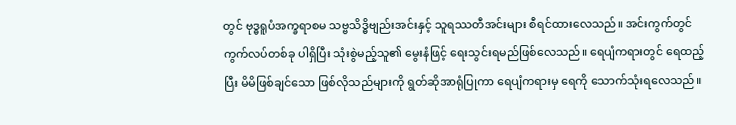တွင် ဗုဒ္ဓရူပံအက္ခရာစမ သဗ္ဗသိဒ္ဓိဗျည်းအင်းနှင့် သူရဿတီအင်းများ စီရင်ထားလေသည်။ အင်းကွက်တွင် ကွက်လပ်တစ်ခု ပါရှိပြီး သုံးစွဲမည့်သူ၏ မွေးနံဖြင့် ရေးသွင်းရမည်ဖြစ်လေသည်။ ရေပျံကရားတွင် ရေထည့်ပြီး မိမိဖြစ်ချင်သော ဖြစ်လိုသည်များကို ရွတ်ဆိုအာရုံပြုကာ ရေပျံကရားမှ ရေကို သောက်သုံးရလေသည်။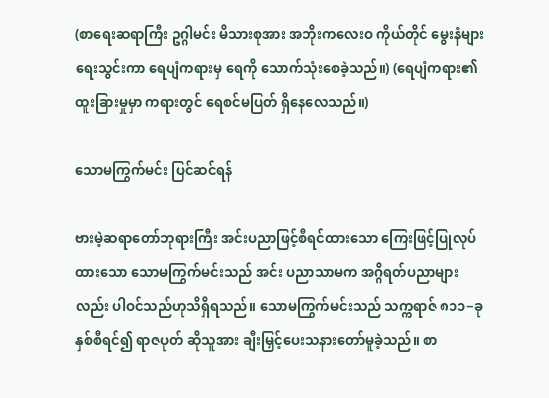(စာရေးဆရာကြီး ဥဂ္ဂါမင်း မိသားစုအား အဘိုးကလေးဝ ကိုယ်တိုင် မွေးနံများရေးသွင်းကာ ရေပျံကရားမှ ရေကို သောက်သုံးစေခဲ့သည်။) (ရေပျံကရား၏ ထူးခြားမှုမှာ ကရားတွင် ရေစင်မပြတ် ရှိနေလေသည်။)

သောမကြွက်မင်း ပြင်ဆင်ရန်

ဗားမဲ့ဆရာတော်ဘုရားကြီး အင်းပညာဖြင့်စီရင်ထားသော ကြေးဖြင့်ပြုလုပ်ထားသော သောမကြွက်မင်းသည် အင်း ပညာသာမက အဂ္ဂိရတ်ပညာများလည်း ပါဝင်သည်ဟုသိရှိရသည်။ သောမကြွက်မင်းသည် သက္ကရာဇ် ၈၁၁−ခုနှစ်စီရင်၍ ရာဇပုတ် ဆိုသူအား ချီးမြှင့်ပေးသနားတော်မူခဲ့သည်။ စာ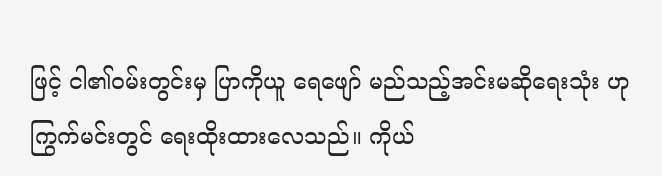ဖြင့် ငါ၏ဝမ်းတွင်းမှ ပြာကိုယူ ရေဖျော် မည်သည့်အင်းမဆိုရေးသုံး ဟု ကြွက်မင်းတွင် ရေးထိုးထားလေသည်။ ကိုယ်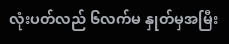လုံးပတ်လည် ၆လက်မ နှုတ်မှအမြီး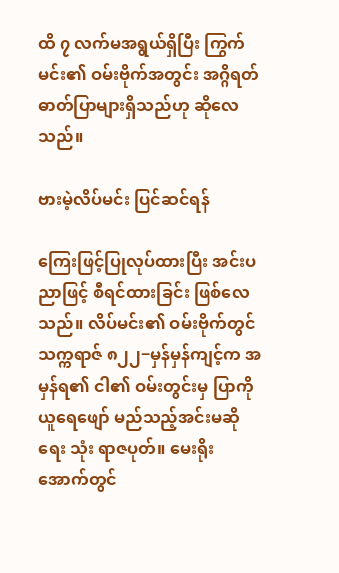ထိ ၇ လက်မအရွယ်ရှိပြီး ကြွက်မင်း၏ ဝမ်းဗိုက်အတွင်း အဂ္ဂိရတ် ဓာတ်ပြာများရှိသည်ဟု ဆိုလေသည်။

ဗားမဲ့လိပ်မင်း ပြင်ဆင်ရန်

ကြေးဖြင့်ပြုလုပ်ထားပြီး အင်းပညာဖြင့် စီရင်ထားခြင်း ဖြစ်လေသည်။ လိပ်မင်း၏ ဝမ်းဗိုက်တွင် သက္ကရာဇ် ၈၂၂−မှန်မှန်ကျင့်က အမှန်ရ၏ ငါ၏ ဝမ်းတွင်းမှ ပြာကိုယူရေဖျော် မည်သည့်အင်းမဆို ရေး သုံး ရာဇပုတ်။ မေးရိုးအောက်တွင်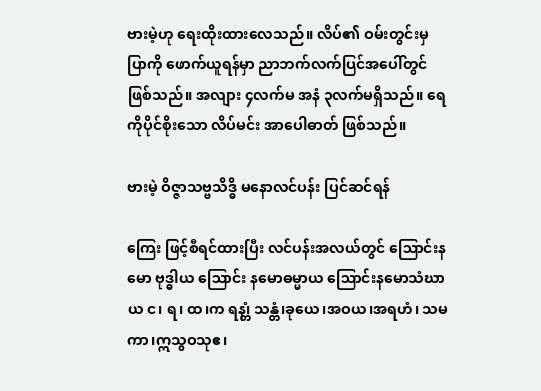ဗားမဲ့ဟု ရေးထိုးထားလေသည်။ လိပ်၏ ဝမ်းတွင်းမှ ပြာကို ဖောက်ယူရန်မှာ ညာဘက်လက်ပြင်အပေါ်တွင် ဖြစ်သည်။ အလျား ၄လက်မ အနံ ၃လက်မရှိသည်။ ရေကိုပိုင်စိုးသော လိပ်မင်း အာပေါဓာတ် ဖြစ်သည်။

ဗားမဲ့ ဝိဇ္ဇာသဗ္ဗသိဒ္ဓိ မနောလင်ပန်း ပြင်ဆင်ရန်

ကြေး ဖြင့်စီရင်ထားပြီး လင်ပန်းအလယ်တွင် ဩောင်းနမော ဗုဒ္ဓါယ ဩောင်း နမောဓမ္မာယ ဩောင်းနမောသံဃာယ င၊ ရ၊ ထ၊က ရန၊္တံ သန္တံ၊ခုယေ၊အဝယ၊အရဟံ၊ သမကာ၊ဣသွဝသုဧ၊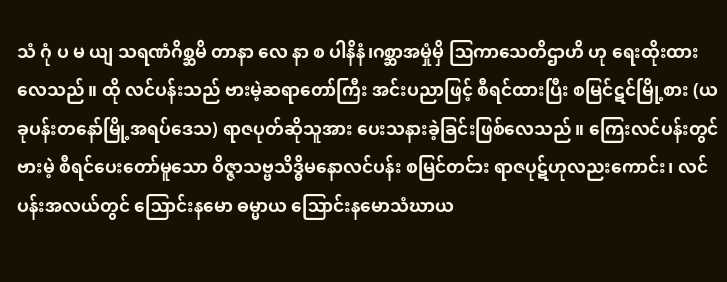သံ ဂုံ ပ မ ယျ သရဏံဂိစ္ဆမိ တာနာ လေ နာ စ ပါနိနံ၊ဂစ္ဆာအမှုံမှိ ဩကာသေတိဌာဟိ ဟု ရေးထိုးထားလေသည်။ ထို လင်ပန်းသည် ဗားမဲ့ဆရာတော်ကြီး အင်းပညာဖြင့် စီရင်ထားပြီး စမြင်ဋင်မြို့စား (ယခုပန်းတနော်မြို့အရပ်ဒေသ) ရာဇပုတ်ဆိုသူအား ပေးသနားခဲ့ခြင်းဖြစ်လေသည်။ ကြေးလင်ပန်းတွင် ဗားမဲ့ စီရင်ပေးတော်မူသော ဝိဇ္ဇာသဗ္ဗသိဒ္ဓိမနောလင်ပန်း စမြင်တင်ား ရာဇပုဋ်ဟုလညးကောင်း၊ လင်ပန်းအလယ်တွင် ဩောင်းနမော ဓမ္မာယ ဩောင်းနမောသံဃာယ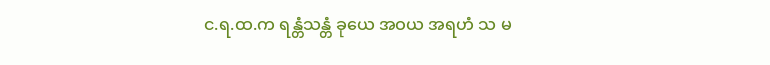င.ရ.ထ.က ရန္တံသန္တံ ခုယေ အဝယ အရဟံ သ မ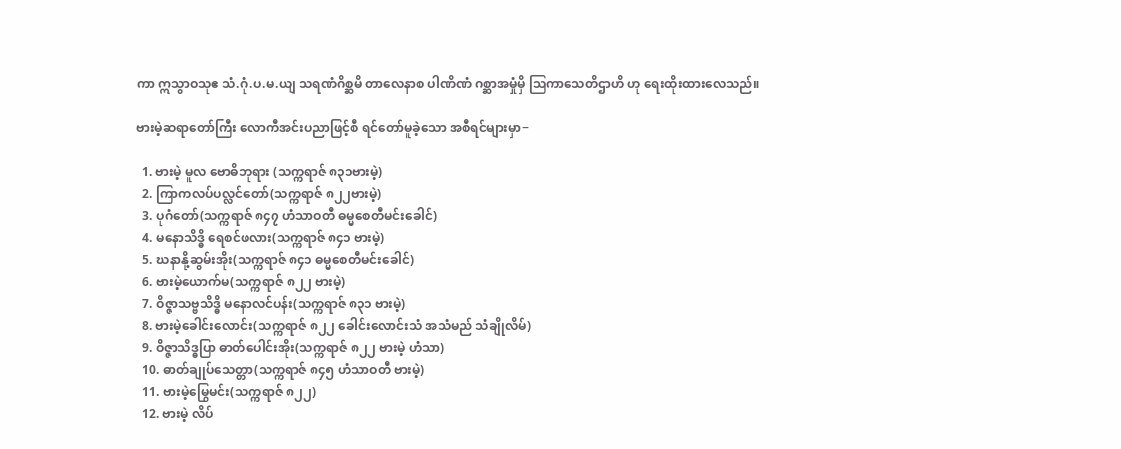ကာ ဣသွာဝသုဧ သံ.ဂုံ.ပ.မ.ယျ သရဏံဂိစ္ဆမိ တာလေနာစ ပါဏိဏံ ဂစ္ဆာအမှုံမှိ ဩကာသေတိဌာဟိ ဟု ရေးထိုးထားလေသည်။

ဗားမဲ့ဆရာတော်ကြီး လောကီအင်းပညာဖြင့်စီ ရင်တော်မူခဲ့သော အစီရင်များမှာ−

  1. ဗားမဲ့ မူလ ဗောဓိဘုရား (သက္ကရာဇ် ၈၃၁ဗားမဲ့)
  2. ကြာကလပ်ပလ္လင်တော်(သက္ကရာဇ် ၈၂၂ဗားမဲ့)
  3. ပုဂံတော်(သက္ကရာဇ် ၈၄၇ ဟံသာဝတီ ဓမ္မစေတီမင်းခေါင်)
  4. မနောသိဒ္ဓိ ရေစင်ဖလား(သက္ကရာဇ် ၈၄၁ ဗားမဲ့)
  5. ဃနာနို့ဆွမ်းအိုး(သက္ကရာဇ် ၈၄၁ ဓမ္မစေတီမင်းခေါင်)
  6. ဗားမဲ့ယောက်မ(သက္ကရာဇ် ၈၂၂ ဗားမဲ့)
  7. ဝိဇ္ဇာသဗ္ဗသိဒ္ဓိ မနောလင်ပန်း(သက္ကရာဇ် ၈၃၁ ဗားမဲ့)
  8. ဗားမဲ့ခေါင်းလောင်း(သက္ကရာဇ် ၈၂၂ ခေါင်းလောင်းသံ အသံမည် သံချိုလိမ်)
  9. ဝိဇ္ဇာသိဒ္ဓပြာ ဓာတ်ပေါင်းအိုး(သက္ကရာဇ် ၈၂၂ ဗားမဲ့ ဟံသာ)
  10. ဓာတ်ချုပ်သေတ္တာ(သက္ကရာဇ် ၈၄၅ ဟံသာဝတီ ဗားမဲ့)
  11. ဗားမဲ့မြွေမင်း(သက္ကရာဇ် ၈၂၂)
  12. ဗားမဲ့ လိပ်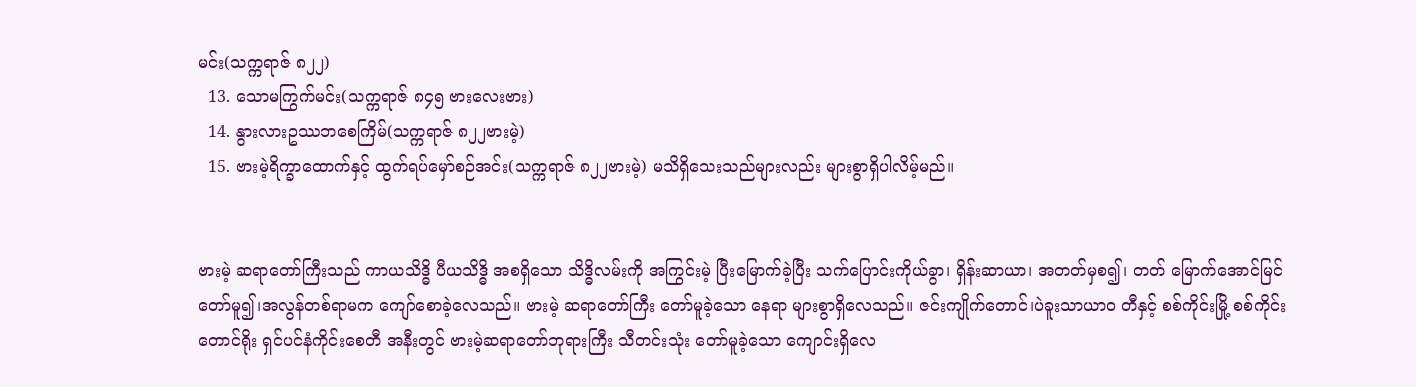မင်း(သက္ကရာဇ် ၈၂၂)
  13. သောမကြွက်မင်း(သက္ကရာဇ် ၈၄၅ ဗားလေးဗား)
  14. နွားလားဥဿဘစေကြိမ်(သက္ကရာဇ် ၈၂၂ဗားမဲ့)
  15. ဗားမဲ့ရိက္ခာထောက်နှင့် ထွက်ရပ်မှော်စဉ်အင်း(သက္ကရာဇ် ၈၂၂ဗားမဲ့) မသိရှိသေးသည်များလည်း များစွာရှိပါလိမ့်မည်။


ဗားမဲ့ ဆရာတော်ကြီးသည် ကာယသိဒ္ဓိ ပီယသိဒ္ဓိ အစရှိသော သိဒ္ဓိလမ်းကို အကြွင်းမဲ့ ပြီးမြောက်ခဲ့ပြီး သက်ပြောင်းကိုယ်ခွာ၊ ရှိန်းဆာယာ၊ အတတ်မှစ၍၊ တတ် မြောက်အောင်မြင်တော်မူ၍၊အလွန်တစ်ရာမက ကျော်စောခဲ့လေသည်။ ဗားမဲ့ ဆရာတော်ကြီး တော်မူခဲ့သော နေရာ များစွာရှိလေသည်။ ဇင်းကျိုက်တောင်၊ပဲခူးသာယာဝ တီနှင့် စစ်ကိုင်းမြို့ စစ်ကိုင်းတောင်ရိုး ရှင်ပင်နံကိုင်းစေတီ အနီးတွင် ဗားမဲ့ဆရာတော်ဘုရားကြီး သီတင်းသုံး တော်မူခဲ့သော ကျောင်းရှိလေ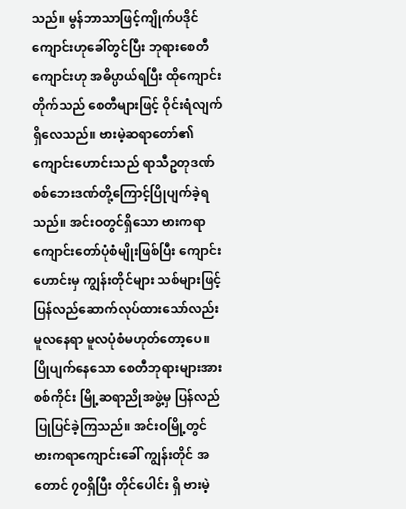သည်။ မွန်ဘာသာဖြင့်ကျိုက်ပဒိုင်ကျောင်းဟုခေါ်တွင်ပြီး ဘုရားစေတီ ကျောင်းဟု အဓိပ္ပာယ်ရပြီး ထိုကျောင်းတိုက်သည် စေတီများဖြင့် ဝိုင်းရံလျက် ရှိလေသည်။ ဗားမဲ့ဆရာတော်၏ ကျောင်းဟောင်းသည် ရာသီဥတုဒဏ် စစ်ဘေးဒဏ်တို့ကြောင့်ပြိုပျက်ခဲ့ရသည်။ အင်းဝတွင်ရှိသော ဗားကရာကျောင်းတော်ပုံစံမျိုးဖြစ်ပြီး ကျောင်းဟောင်းမှ ကျွန်းတိုင်များ သစ်များဖြင့် ပြန်လည်ဆောက်လုပ်ထားသော်လည်း မူလနေရာ မူလပုံစံမဟုတ်တော့ပေ။ ပြိုပျက်နေသော စေတီဘုရားများအား စစ်ကိုင်း မြို့ဆရာညိုအဖွဲ့မှ ပြန်လည်ပြုပြင်ခဲ့ကြသည်။ အင်းဝမြို့တွင် ဗားကရာကျောင်းခေါ် ကျွန်းတိုင် အတောင် ၇၀ရှိပြီး တိုင်ပေါင်း ရှိ ဗားမဲ့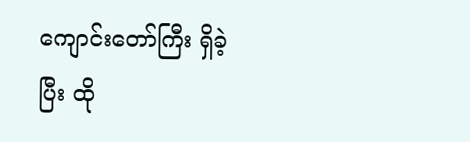ကျောင်းတော်ကြီး ရှိခဲ့ပြီး ထို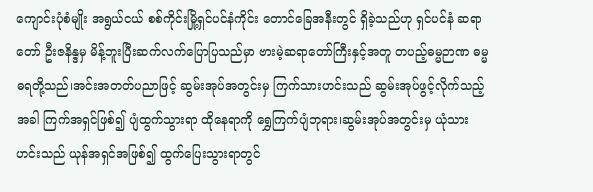ကျောင်းပုံစံမျိုး အရွယ်ငယ် စစ်ကိုင်းမြို့ရှင်ပင်နံကိုင်း တောင်ခြေအနီးတွင် ရှိခဲ့သည်ဟု ရှင်ပင်နံ ဆရာတော် ဦးဇနိန္ဒမှ မိန့်ဘူးပြီးဆက်လက်ပြောပြသည်မှာ ဗားမဲ့ဆရာတော်ကြီးနှင့်အတူ တပည့်ဓမ္မဉာဏ ဓမ္မဓရတို့သည်၊အင်းအတတ်ပညာဖြင့် ဆွမ်းအုပ်အတွင်းမှ ကြက်သားဟင်းသည် ဆွမ်းအုပ်ဖွင့်လိုက်သည့်အခါ ကြက်အရှင်ဖြစ်၍ ပျံထွက်သွားရာ ထိုနေရာကို ရွှေကြက်ပျံဘုရား၊ဆွမ်းအုပ်အတွင်းမှ ယုံသားဟင်းသည် ယုန်အရှင်အဖြစ်၍ ထွက်ပြေးသွားရာတွင်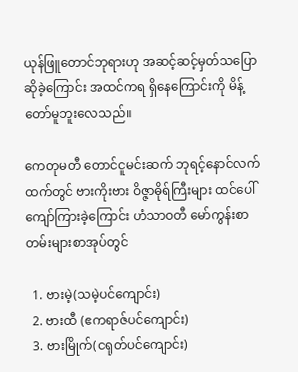ယုန်ဖြူတောင်ဘုရားဟု အဆင့်ဆင့်မှတ်သပြောဆိုခဲ့ကြောင်း အထင်ကရ ရှိနေကြောင်းကို မိန့်တော်မူဘူးလေသည်။

ကေတုမတီ တောင်ငူမင်းဆက် ဘုရင့်နောင်လက်ထက်တွင် ဗားကိုးဗား ဝိဇ္ဇာဓိုရ်ကြီးများ ထင်ပေါ်ကျော်ကြားခဲ့ကြောင်း ဟံသာဝတီ မော်ကွန်းစာတမ်းများစာအုပ်တွင်

  1. ဗားမဲ့(သမဲ့ပင်ကျောင်း)
  2. ဗားထီ (ဧကရာဇ်ပင်ကျောင်း)
  3. ဗားမြိုက်(ငရုတ်ပင်ကျောင်း)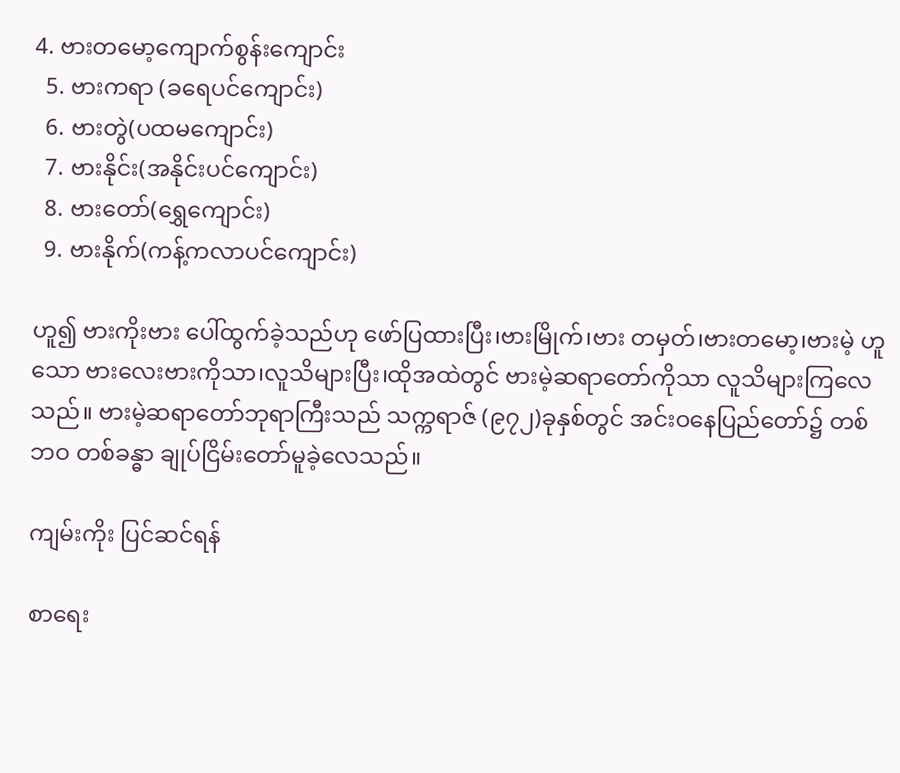4. ဗားတမော့ကျောက်စွန်းကျောင်း
  5. ဗားကရာ (ခရေပင်ကျောင်း)
  6. ဗားတွဲ(ပထမကျောင်း)
  7. ဗားနိုင်း(အနိုင်းပင်ကျောင်း)
  8. ဗားတော်(ရွှေကျောင်း)
  9. ဗားနိုက်(ကန့်ကလာပင်ကျောင်း)

ဟူ၍ ဗားကိုးဗား ပေါ်ထွက်ခဲ့သည်ဟု ဖော်ပြထားပြီး၊ဗားမြိုက်၊ဗား တမှတ်၊ဗားတမော့၊ဗားမဲ့ ဟူသော ဗားလေးဗားကိုသာ၊လူသိများပြီး၊ထိုအထဲတွင် ဗားမဲ့ဆရာတော်ကိုသာ လူသိများကြလေသည်။ ဗားမဲ့ဆရာတော်ဘုရာကြီးသည် သက္ကရာဇ် (၉၇၂)ခုနှစ်တွင် အင်းဝနေပြည်တော်၌ တစ်ဘဝ တစ်ခန္ဓာ ချုပ်ငြိမ်းတော်မူခဲ့လေသည်။

ကျမ်းကိုး ပြင်ဆင်ရန်

စာရေး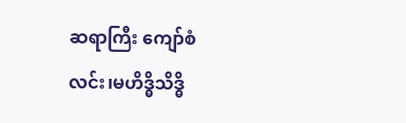ဆရာကြီး ကျော်စံလင်း၊မဟိဒ္ဓိသိဒ္ဓိ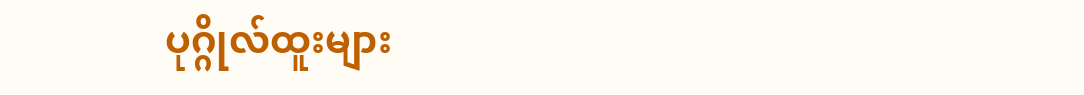ပုဂ္ဂိုလ်ထူးများ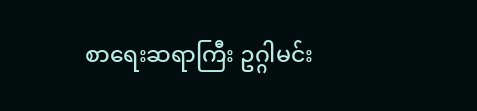စာရေးဆရာကြီး ဥဂ္ဂါမင်း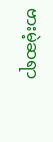ဗားမဲ့ဆရာ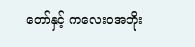တော်နှင့် ကလေးဝအဘိုး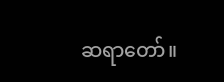ဆရာတော်။